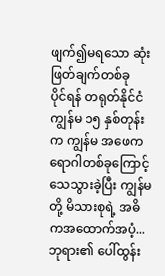ဖျက်၍မရသော ဆုံးဖြတ်ချက်တစ်ခု
ပိုင်ရန် တရုတ်နိုင်ငံကျွန်မ ၁၅ နှစ်တုန်းက ကျွန်မ အဖေက ရောဂါတစ်ခုကြောင့် သေသွားခဲ့ပြီး ကျွန်မတို့ မိသားစုရဲ့ အဓိကအထောက်အပံ့...
ဘုရား၏ ပေါ်ထွန်း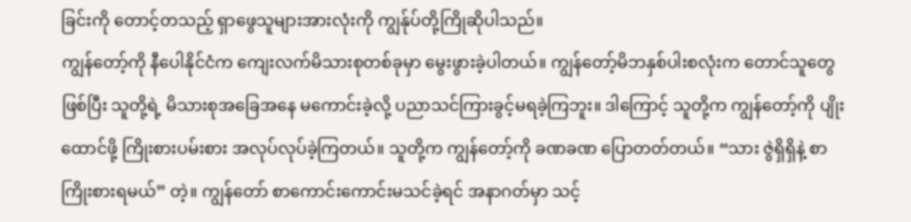ခြင်းကို တောင့်တသည့် ရှာဖွေသူများအားလုံးကို ကျွန်ုပ်တို့ကြိုဆိုပါသည်။
ကျွန်တော့်ကို နီပေါနိုင်ငံက ကျေးလက်မိသားစုတစ်ခုမှာ မွေးဖွားခဲ့ပါတယ်။ ကျွန်တော့်မိဘနှစ်ပါးစလုံးက တောင်သူတွေဖြစ်ပြီး သူတို့ရဲ့ မိသားစုအခြေအနေ မကောင်းခဲ့လို့ ပညာသင်ကြားခွင့်မရခဲ့ကြဘူး။ ဒါကြောင့် သူတို့က ကျွန်တော့်ကို ပျိုးထောင်ဖို့ ကြိုးစားပမ်းစား အလုပ်လုပ်ခဲ့ကြတယ်။ သူတို့က ကျွန်တော့်ကို ခဏခဏ ပြောတတ်တယ်။ “သား ဇွဲရှိရှိနဲ့ စာကြိုးစားရမယ်” တဲ့။ ကျွန်တော် စာကောင်းကောင်းမသင်ခဲ့ရင် အနာဂတ်မှာ သင့်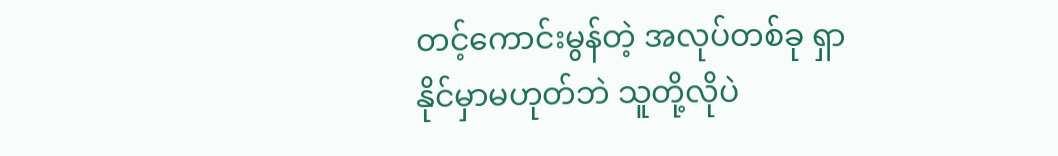တင့်ကောင်းမွန်တဲ့ အလုပ်တစ်ခု ရှာနိုင်မှာမဟုတ်ဘဲ သူတို့လိုပဲ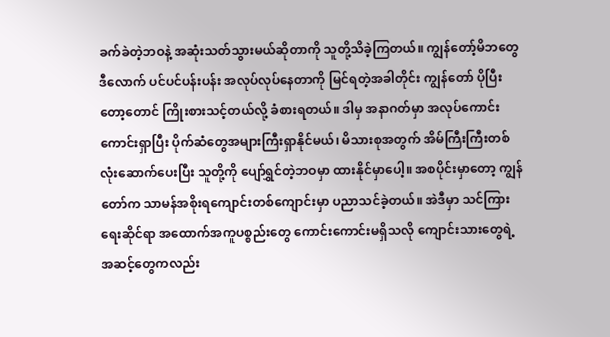ခက်ခဲတဲ့ဘဝနဲ့ အဆုံးသတ်သွားမယ်ဆိုတာကို သူတို့သိခဲ့ကြတယ်။ ကျွန်တော့်မိဘတွေ ဒီလောက် ပင်ပင်ပန်းပန်း အလုပ်လုပ်နေတာကို မြင်ရတဲ့အခါတိုင်း ကျွန်တော် ပိုပြီးတော့တောင် ကြိုးစားသင့်တယ်လို့ ခံစားရတယ်။ ဒါမှ အနာဂတ်မှာ အလုပ်ကောင်းကောင်းရှာပြီး ပိုက်ဆံတွေအများကြီးရှာနိုင်မယ်၊ မိသားစုအတွက် အိမ်ကြီးကြီးတစ်လုံးဆောက်ပေးပြီး သူတို့ကို ပျော်ရွှင်တဲ့ဘဝမှာ ထားနိုင်မှာပေါ့။ အစပိုင်းမှာတော့ ကျွန်တော်က သာမန်အစိုးရကျောင်းတစ်ကျောင်းမှာ ပညာသင်ခဲ့တယ်။ အဲဒီမှာ သင်ကြားရေးဆိုင်ရာ အထောက်အကူပစ္စည်းတွေ ကောင်းကောင်းမရှိသလို ကျောင်းသားတွေရဲ့ အဆင့်တွေကလည်း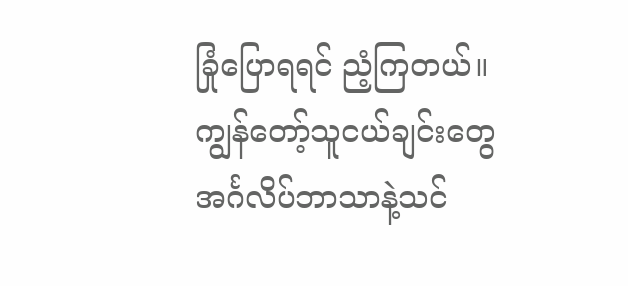ခြုံပြောရရင် ညံ့ကြတယ်။ ကျွန်တော့်သူငယ်ချင်းတွေ အင်္ဂလိပ်ဘာသာနဲ့သင်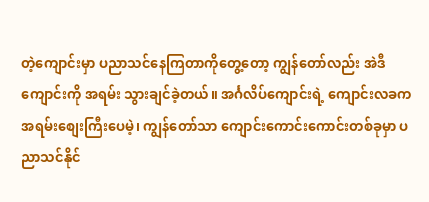တဲ့ကျောင်းမှာ ပညာသင်နေကြတာကိုတွေ့တော့ ကျွန်တော်လည်း အဲဒီကျောင်းကို အရမ်း သွားချင်ခဲ့တယ်။ အင်္ဂလိပ်ကျောင်းရဲ့ ကျောင်းလခက အရမ်းစျေးကြီးပေမဲ့၊ ကျွန်တော်သာ ကျောင်းကောင်းကောင်းတစ်ခုမှာ ပညာသင်နိုင်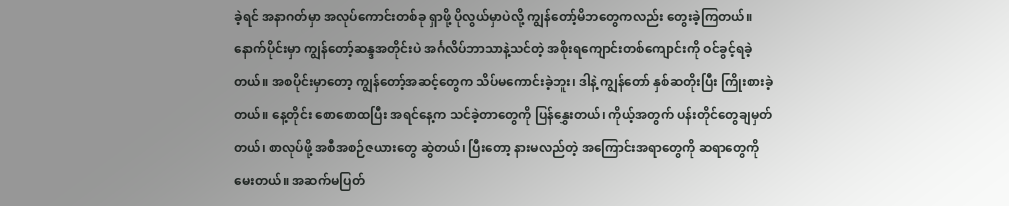ခဲ့ရင် အနာဂတ်မှာ အလုပ်ကောင်းတစ်ခု ရှာဖို့ ပိုလွယ်မှာပဲလို့ ကျွန်တော့်မိဘတွေကလည်း တွေးခဲ့ကြတယ်။ နောက်ပိုင်းမှာ ကျွန်တော့်ဆန္ဒအတိုင်းပဲ အင်္ဂလိပ်ဘာသာနဲ့သင်တဲ့ အစိုးရကျောင်းတစ်ကျောင်းကို ဝင်ခွင့်ရခဲ့တယ်။ အစပိုင်းမှာတော့ ကျွန်တော့်အဆင့်တွေက သိပ်မကောင်းခဲ့ဘူး၊ ဒါနဲ့ ကျွန်တော် နှစ်ဆတိုးပြီး ကြိုးစားခဲ့တယ်။ နေ့တိုင်း စောစောထပြီး အရင်နေ့က သင်ခဲ့တာတွေကို ပြန်နွှေးတယ်၊ ကိုယ့်အတွက် ပန်းတိုင်တွေချမှတ်တယ်၊ စာလုပ်ဖို့ အစီအစဉ်ဇယားတွေ ဆွဲတယ်၊ ပြီးတော့ နားမလည်တဲ့ အကြောင်းအရာတွေကို ဆရာတွေကို မေးတယ်။ အဆက်မပြတ်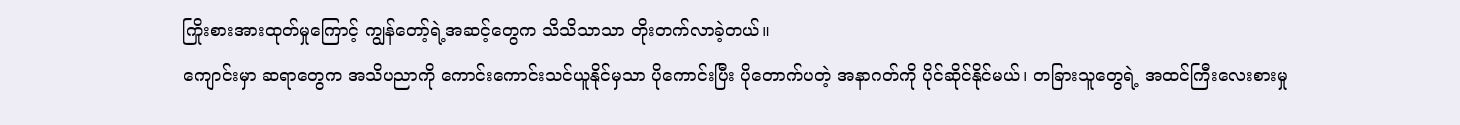ကြိုးစားအားထုတ်မှုကြောင့် ကျွန်တော့်ရဲ့အဆင့်တွေက သိသိသာသာ တိုးတက်လာခဲ့တယ်။
ကျောင်းမှာ ဆရာတွေက အသိပညာကို ကောင်းကောင်းသင်ယူနိုင်မှသာ ပိုကောင်းပြီး ပိုတောက်ပတဲ့ အနာဂတ်ကို ပိုင်ဆိုင်နိုင်မယ်၊ တခြားသူတွေရဲ့ အထင်ကြီးလေးစားမှု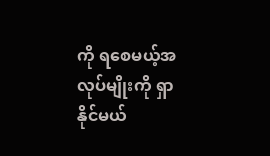ကို ရစေမယ့်အလုပ်မျိုးကို ရှာနိုင်မယ်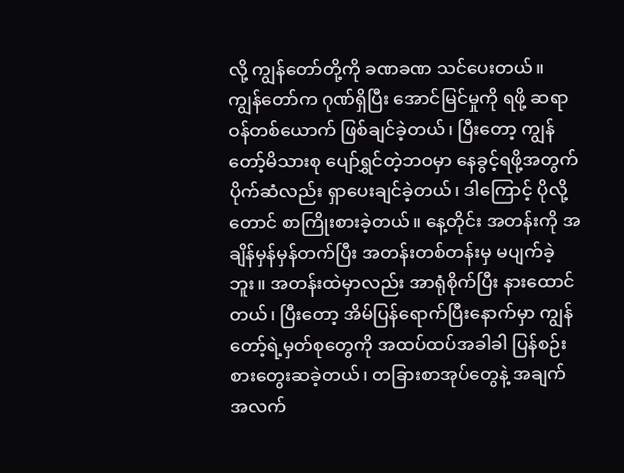လို့ ကျွန်တော်တို့ကို ခဏခဏ သင်ပေးတယ်။ ကျွန်တော်က ဂုဏ်ရှိပြီး အောင်မြင်မှုကို ရဖို့ ဆရာဝန်တစ်ယောက် ဖြစ်ချင်ခဲ့တယ်၊ ပြီးတော့ ကျွန်တော့်မိသားစု ပျော်ရွှင်တဲ့ဘဝမှာ နေခွင့်ရဖို့အတွက် ပိုက်ဆံလည်း ရှာပေးချင်ခဲ့တယ်၊ ဒါကြောင့် ပိုလို့တောင် စာကြိုးစားခဲ့တယ်။ နေ့တိုင်း အတန်းကို အချိန်မှန်မှန်တက်ပြီး အတန်းတစ်တန်းမှ မပျက်ခဲ့ဘူး။ အတန်းထဲမှာလည်း အာရုံစိုက်ပြီး နားထောင်တယ်၊ ပြီးတော့ အိမ်ပြန်ရောက်ပြီးနောက်မှာ ကျွန်တော့်ရဲ့မှတ်စုတွေကို အထပ်ထပ်အခါခါ ပြန်စဉ်းစားတွေးဆခဲ့တယ်၊ တခြားစာအုပ်တွေနဲ့ အချက်အလက်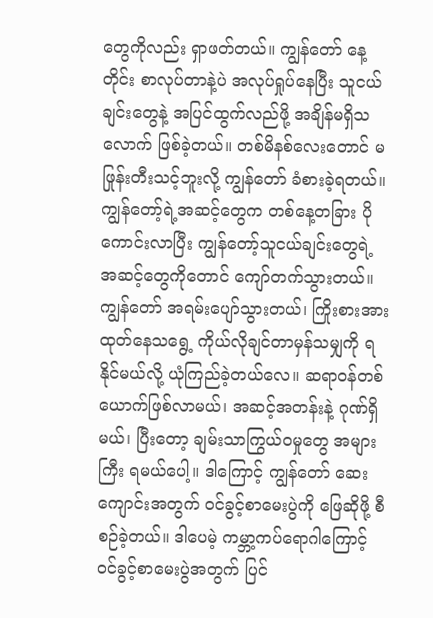တွေကိုလည်း ရှာဖတ်တယ်။ ကျွန်တော် နေ့တိုင်း စာလုပ်တာနဲ့ပဲ အလုပ်ရှုပ်နေပြီး သူငယ်ချင်းတွေနဲ့ အပြင်ထွက်လည်ဖို့ အချိန်မရှိသလောက် ဖြစ်ခဲ့တယ်။ တစ်မိနစ်လေးတောင် မဖြုန်းတီးသင့်ဘူးလို့ ကျွန်တော် ခံစားခဲ့ရတယ်။ ကျွန်တော့်ရဲ့အဆင့်တွေက တစ်နေ့တခြား ပိုကောင်းလာပြီး ကျွန်တော့်သူငယ်ချင်းတွေရဲ့ အဆင့်တွေကိုတောင် ကျော်တက်သွားတယ်။ ကျွန်တော် အရမ်းပျော်သွားတယ်၊ ကြိုးစားအားထုတ်နေသရွေ့ ကိုယ်လိုချင်တာမှန်သမျှကို ရနိုင်မယ်လို့ ယုံကြည်ခဲ့တယ်လေ။ ဆရာဝန်တစ်ယောက်ဖြစ်လာမယ်၊ အဆင့်အတန်းနဲ့ ဂုဏ်ရှိမယ်၊ ပြီးတော့ ချမ်းသာကြွယ်ဝမှုတွေ အများကြီး ရမယ်ပေါ့။ ဒါကြောင့် ကျွန်တော် ဆေးကျောင်းအတွက် ဝင်ခွင့်စာမေးပွဲကို ဖြေဆိုဖို့ စီစဉ်ခဲ့တယ်။ ဒါပေမဲ့ ကမ္ဘာ့ကပ်ရောဂါကြောင့် ဝင်ခွင့်စာမေးပွဲအတွက် ပြင်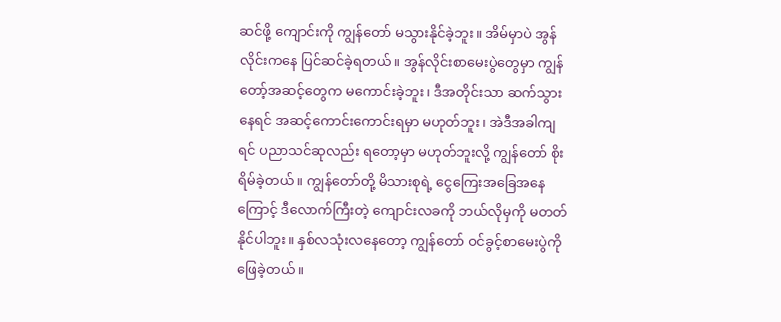ဆင်ဖို့ ကျောင်းကို ကျွန်တော် မသွားနိုင်ခဲ့ဘူး။ အိမ်မှာပဲ အွန်လိုင်းကနေ ပြင်ဆင်ခဲ့ရတယ်။ အွန်လိုင်းစာမေးပွဲတွေမှာ ကျွန်တော့်အဆင့်တွေက မကောင်းခဲ့ဘူး၊ ဒီအတိုင်းသာ ဆက်သွားနေရင် အဆင့်ကောင်းကောင်းရမှာ မဟုတ်ဘူး၊ အဲဒီအခါကျရင် ပညာသင်ဆုလည်း ရတော့မှာ မဟုတ်ဘူးလို့ ကျွန်တော် စိုးရိမ်ခဲ့တယ်။ ကျွန်တော်တို့ မိသားစုရဲ့ ငွေကြေးအခြေအနေကြောင့် ဒီလောက်ကြီးတဲ့ ကျောင်းလခကို ဘယ်လိုမှကို မတတ်နိုင်ပါဘူး။ နှစ်လသုံးလနေတော့ ကျွန်တော် ဝင်ခွင့်စာမေးပွဲကို ဖြေခဲ့တယ်။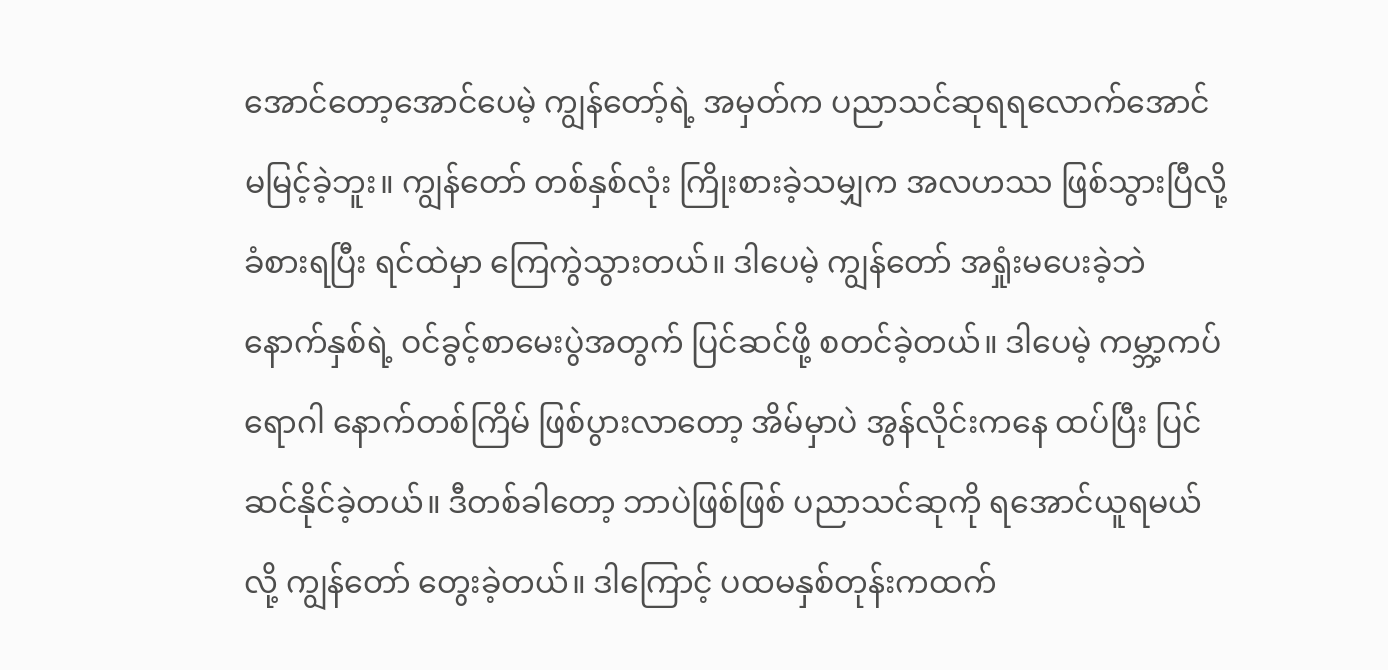အောင်တော့အောင်ပေမဲ့ ကျွန်တော့်ရဲ့ အမှတ်က ပညာသင်ဆုရရလောက်အောင် မမြင့်ခဲ့ဘူး။ ကျွန်တော် တစ်နှစ်လုံး ကြိုးစားခဲ့သမျှက အလဟဿ ဖြစ်သွားပြီလို့ ခံစားရပြီး ရင်ထဲမှာ ကြေကွဲသွားတယ်။ ဒါပေမဲ့ ကျွန်တော် အရှုံးမပေးခဲ့ဘဲ နောက်နှစ်ရဲ့ ဝင်ခွင့်စာမေးပွဲအတွက် ပြင်ဆင်ဖို့ စတင်ခဲ့တယ်။ ဒါပေမဲ့ ကမ္ဘာ့ကပ်ရောဂါ နောက်တစ်ကြိမ် ဖြစ်ပွားလာတော့ အိမ်မှာပဲ အွန်လိုင်းကနေ ထပ်ပြီး ပြင်ဆင်နိုင်ခဲ့တယ်။ ဒီတစ်ခါတော့ ဘာပဲဖြစ်ဖြစ် ပညာသင်ဆုကို ရအောင်ယူရမယ်လို့ ကျွန်တော် တွေးခဲ့တယ်။ ဒါကြောင့် ပထမနှစ်တုန်းကထက်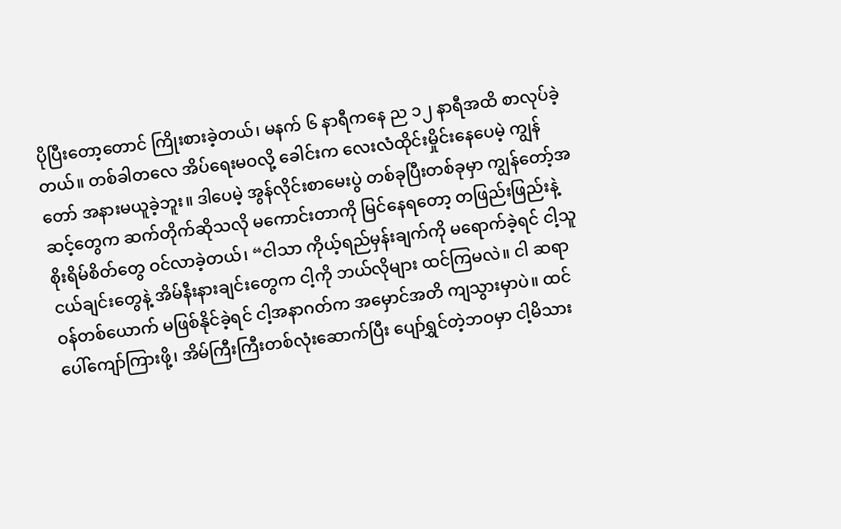ပိုပြီးတော့တောင် ကြိုးစားခဲ့တယ်၊ မနက် ၆ နာရီကနေ ည ၁၂ နာရီအထိ စာလုပ်ခဲ့တယ်။ တစ်ခါတလေ အိပ်ရေးမဝလို့ ခေါင်းက လေးလံထိုင်းမှိုင်းနေပေမဲ့ ကျွန်တော် အနားမယူခဲ့ဘူး။ ဒါပေမဲ့ အွန်လိုင်းစာမေးပွဲ တစ်ခုပြီးတစ်ခုမှာ ကျွန်တော့်အဆင့်တွေက ဆက်တိုက်ဆိုသလို မကောင်းတာကို မြင်နေရတော့ တဖြည်းဖြည်းနဲ့ စိုးရိမ်စိတ်တွေ ဝင်လာခဲ့တယ်၊ “ငါသာ ကိုယ့်ရည်မှန်းချက်ကို မရောက်ခဲ့ရင် ငါ့သူငယ်ချင်းတွေနဲ့ အိမ်နီးနားချင်းတွေက ငါ့ကို ဘယ်လိုများ ထင်ကြမလဲ။ ငါ ဆရာဝန်တစ်ယောက် မဖြစ်နိုင်ခဲ့ရင် ငါ့အနာဂတ်က အမှောင်အတိ ကျသွားမှာပဲ။ ထင်ပေါ်ကျော်ကြားဖို့၊ အိမ်ကြီးကြီးတစ်လုံးဆောက်ပြီး ပျော်ရွှင်တဲ့ဘဝမှာ ငါ့မိသား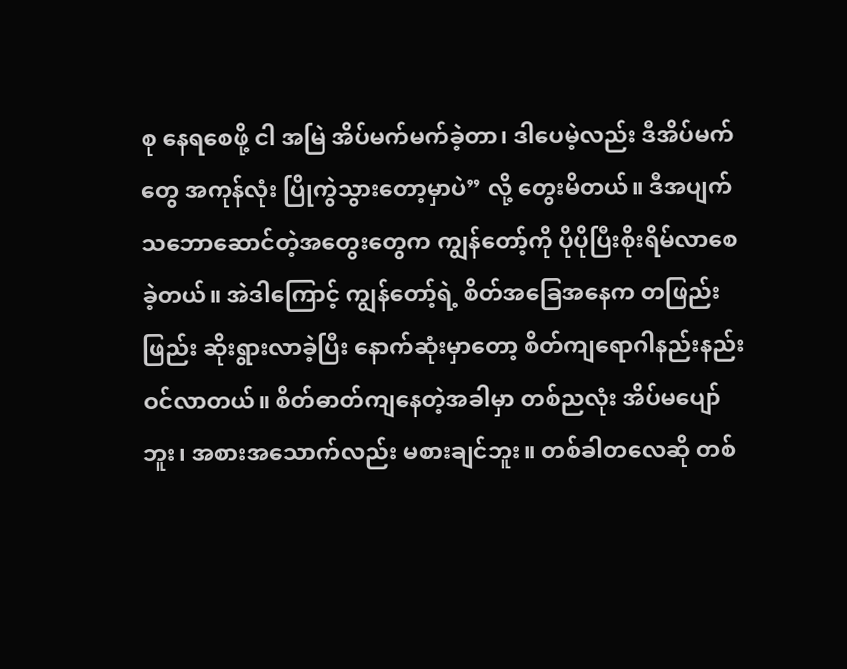စု နေရစေဖို့ ငါ အမြဲ အိပ်မက်မက်ခဲ့တာ၊ ဒါပေမဲ့လည်း ဒီအိပ်မက်တွေ အကုန်လုံး ပြိုကွဲသွားတော့မှာပဲ” လို့ တွေးမိတယ်။ ဒီအပျက်သဘောဆောင်တဲ့အတွေးတွေက ကျွန်တော့်ကို ပိုပိုပြီးစိုးရိမ်လာစေခဲ့တယ်။ အဲဒါကြောင့် ကျွန်တော့်ရဲ့ စိတ်အခြေအနေက တဖြည်းဖြည်း ဆိုးရွားလာခဲ့ပြီး နောက်ဆုံးမှာတော့ စိတ်ကျရောဂါနည်းနည်း ဝင်လာတယ်။ စိတ်ဓာတ်ကျနေတဲ့အခါမှာ တစ်ညလုံး အိပ်မပျော်ဘူး၊ အစားအသောက်လည်း မစားချင်ဘူး။ တစ်ခါတလေဆို တစ်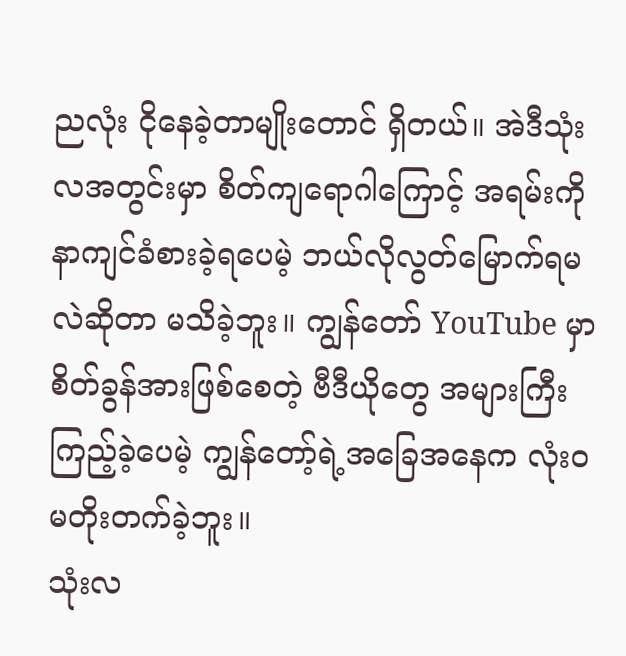ညလုံး ငိုနေခဲ့တာမျိုးတောင် ရှိတယ်။ အဲဒီသုံးလအတွင်းမှာ စိတ်ကျရောဂါကြောင့် အရမ်းကို နာကျင်ခံစားခဲ့ရပေမဲ့ ဘယ်လိုလွတ်မြောက်ရမလဲဆိုတာ မသိခဲ့ဘူး။ ကျွန်တော် YouTube မှာ စိတ်ခွန်အားဖြစ်စေတဲ့ ဗီဒီယိုတွေ အများကြီး ကြည့်ခဲ့ပေမဲ့ ကျွန်တော့်ရဲ့အခြေအနေက လုံးဝမတိုးတက်ခဲ့ဘူး။
သုံးလ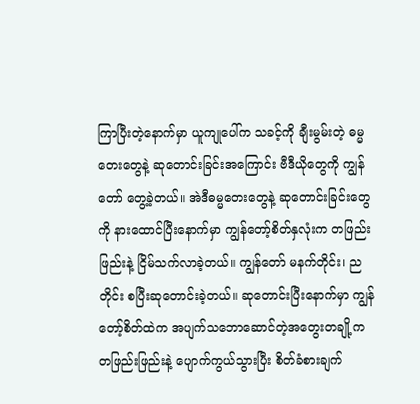ကြာပြီးတဲ့နောက်မှာ ယူကျုပေါ်က သခင့်ကို ချီးမွမ်းတဲ့ ဓမ္မတေးတွေနဲ့ ဆုတောင်းခြင်းအကြောင်း ဗီဒီယိုတွေကို ကျွန်တော် တွေ့ခဲ့တယ်။ အဲဒီဓမ္မတေးတွေနဲ့ ဆုတောင်းခြင်းတွေကို နားထောင်ပြီးနောက်မှာ ကျွန်တော့်စိတ်နှလုံးက တဖြည်းဖြည်းနဲ့ ငြိမ်သက်လာခဲ့တယ်။ ကျွန်တော် မနက်တိုင်း၊ ညတိုင်း စပြီးဆုတောင်းခဲ့တယ်။ ဆုတောင်းပြီးနောက်မှာ ကျွန်တော့်စိတ်ထဲက အပျက်သဘောဆောင်တဲ့အတွေးတချို့က တဖြည်းဖြည်းနဲ့ ပျောက်ကွယ်သွားပြီး စိတ်ခံစားချက်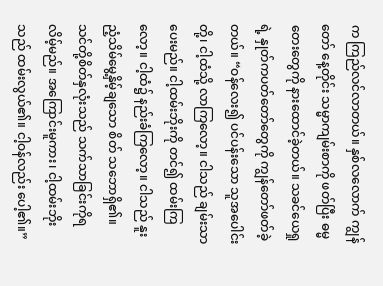က ကြည်လင်လာတယ်။ နှစ်လလောက် ကျွန်တော် နေ့တိုင်း သမ္မာကျမ်းစာကို ဖတ်ပြီး ဓမ္မတေးတွေကို နားထောင်ခဲ့တယ်။ သခင်ယေရှုရဲ့ နှုတ်ကပတ်တော်တွေကို ကျွန်တော်ဖတ်ခဲ့တယ်။ “ဝန်လေး၍ ပင်ပန်းသော သူအပေါင်းတို့၊ ငါ့ထံသို့ လာကြလော့။ ငါသည် ချမ်းသာပေးမည်။ ငါ့ထမ်းဘိုးကို တင်၍ ထမ်းကြလော့။ ငါ့ထံ၌ နည်းခံကြလော့။ ငါသည် နူးညံ့သိမ်မွေ့နှိမ့်ချသော စိတ် သဘောရှိ၏။ သင်တို့စိတ်နှလုံးသည် သက်သာခြင်းကိုရလိမ့်မည်။ အကြောင်းမူကား၊ ငါ့ထမ်းဘိုးသည် ထမ်းလွယ်၏။ ငါ့ဝန်လည်း ပေါ့၏။”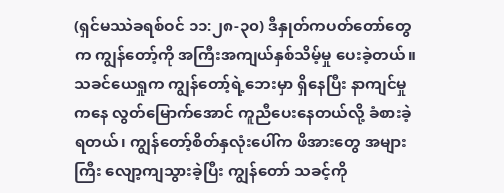(ရှင်မဿဲခရစ်ဝင် ၁၁:၂၈-၃၀) ဒီနှုတ်ကပတ်တော်တွေက ကျွန်တော့်ကို အကြီးအကျယ်နှစ်သိမ့်မှု ပေးခဲ့တယ်။ သခင်ယေရှုက ကျွန်တော့်ရဲ့ဘေးမှာ ရှိနေပြီး နာကျင်မှုကနေ လွတ်မြောက်အောင် ကူညီပေးနေတယ်လို့ ခံစားခဲ့ရတယ်၊ ကျွန်တော့်စိတ်နှလုံးပေါ်က ဖိအားတွေ အများကြီး လျော့ကျသွားခဲ့ပြီး ကျွန်တော် သခင့်ကို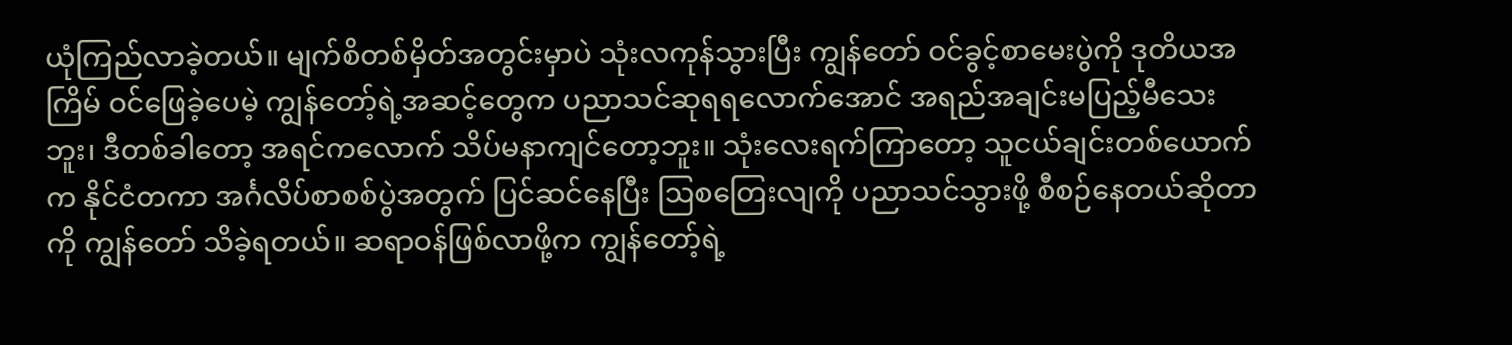ယုံကြည်လာခဲ့တယ်။ မျက်စိတစ်မှိတ်အတွင်းမှာပဲ သုံးလကုန်သွားပြီး ကျွန်တော် ဝင်ခွင့်စာမေးပွဲကို ဒုတိယအကြိမ် ဝင်ဖြေခဲ့ပေမဲ့ ကျွန်တော့်ရဲ့အဆင့်တွေက ပညာသင်ဆုရရလောက်အောင် အရည်အချင်းမပြည့်မီသေးဘူး၊ ဒီတစ်ခါတော့ အရင်ကလောက် သိပ်မနာကျင်တော့ဘူး။ သုံးလေးရက်ကြာတော့ သူငယ်ချင်းတစ်ယောက်က နိုင်ငံတကာ အင်္ဂလိပ်စာစစ်ပွဲအတွက် ပြင်ဆင်နေပြီး ဩစတြေးလျကို ပညာသင်သွားဖို့ စီစဉ်နေတယ်ဆိုတာကို ကျွန်တော် သိခဲ့ရတယ်။ ဆရာဝန်ဖြစ်လာဖို့က ကျွန်တော့်ရဲ့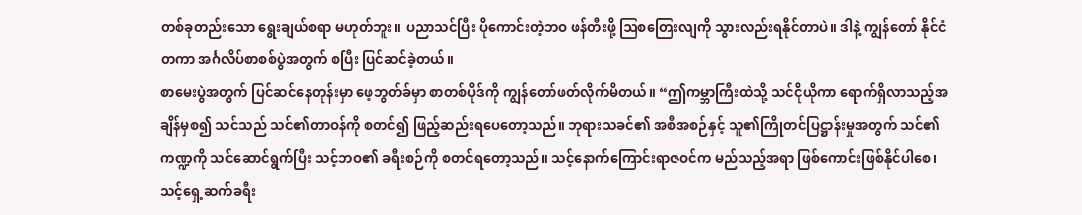တစ်ခုတည်းသော ရွေးချယ်စရာ မဟုတ်ဘူး။ ပညာသင်ပြီး ပိုကောင်းတဲ့ဘဝ ဖန်တီးဖို့ ဩစတြေးလျကို သွားလည်းရနိုင်တာပဲ။ ဒါနဲ့ ကျွန်တော် နိုင်ငံတကာ အင်္ဂလိပ်စာစစ်ပွဲအတွက် စပြီး ပြင်ဆင်ခဲ့တယ်။
စာမေးပွဲအတွက် ပြင်ဆင်နေတုန်းမှာ ဖေ့ဘွတ်ခ်မှာ စာတစ်ပိုဒ်ကို ကျွန်တော်ဖတ်လိုက်မိတယ်။ “ဤကမ္ဘာကြီးထဲသို့ သင်ငိုယိုကာ ရောက်ရှိလာသည့်အချိန်မှစ၍ သင်သည် သင်၏တာဝန်ကို စတင်၍ ဖြည့်ဆည်းရပေတော့သည်။ ဘုရားသခင်၏ အစီအစဉ်နှင့် သူ၏ကြိုတင်ပြဋ္ဌာန်းမှုအတွက် သင်၏ကဏ္ဍကို သင်ဆောင်ရွက်ပြီး သင့်ဘဝ၏ ခရီးစဉ်ကို စတင်ရတော့သည်။ သင့်နောက်ကြောင်းရာဇဝင်က မည်သည့်အရာ ဖြစ်ကောင်းဖြစ်နိုင်ပါစေ၊ သင့်ရှေ့ဆက်ခရီး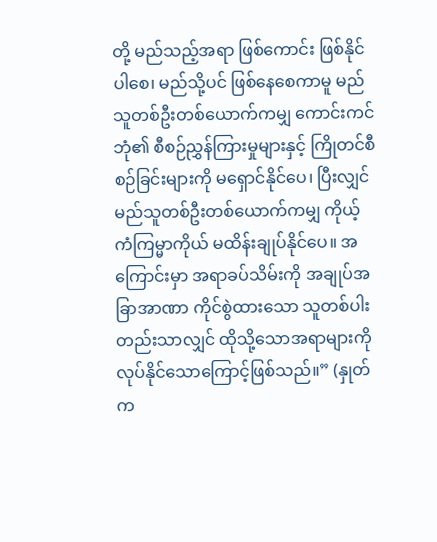တို့ မည်သည့်အရာ ဖြစ်ကောင်း ဖြစ်နိုင်ပါစေ၊ မည်သို့ပင် ဖြစ်နေစေကာမူ မည်သူတစ်ဦးတစ်ယောက်ကမျှ ကောင်းကင်ဘုံ၏ စီစဉ်ညွှန်ကြားမှုများနှင့် ကြိုတင်စီစဉ်ခြင်းများကို မရှောင်နိုင်ပေ၊ ပြီးလျှင် မည်သူတစ်ဦးတစ်ယောက်ကမျှ ကိုယ့်ကံကြမ္မာကိုယ် မထိန်းချုပ်နိုင်ပေ။ အကြောင်းမှာ အရာခပ်သိမ်းကို အချုပ်အခြာအာဏာ ကိုင်စွဲထားသော သူတစ်ပါးတည်းသာလျှင် ထိုသို့သောအရာများကို လုပ်နိုင်သောကြောင့်ဖြစ်သည်။” (နှုတ်က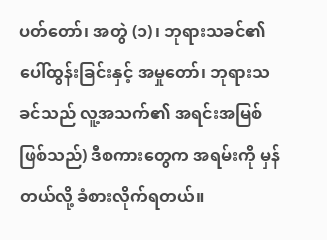ပတ်တော်၊ အတွဲ (၁)၊ ဘုရားသခင်၏ ပေါ်ထွန်းခြင်းနှင့် အမှုတော်၊ ဘုရားသခင်သည် လူ့အသက်၏ အရင်းအမြစ်ဖြစ်သည်) ဒီစကားတွေက အရမ်းကို မှန်တယ်လို့ ခံစားလိုက်ရတယ်။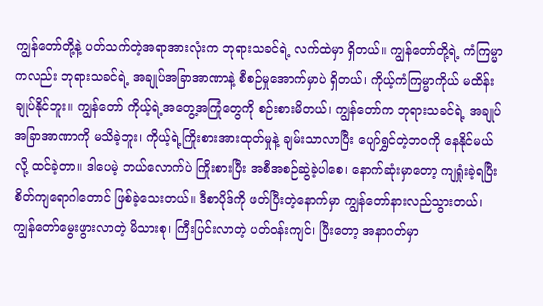ကျွန်တော်တို့နဲ့ ပတ်သက်တဲ့အရာအားလုံးက ဘုရားသခင်ရဲ့ လက်ထဲမှာ ရှိတယ်။ ကျွန်တော်တို့ရဲ့ ကံကြမ္မာကလည်း ဘုရားသခင်ရဲ့ အချုပ်အခြာအာဏာနဲ့ စီစဉ်မှုအောက်မှာပဲ ရှိတယ်၊ ကိုယ့်ကံကြမ္မာကိုယ် မထိန်းချုပ်နိုင်ဘူး။ ကျွန်တော် ကိုယ့်ရဲ့အတွေ့အကြုံတွေကို စဉ်းစားမိတယ်၊ ကျွန်တော်က ဘုရားသခင်ရဲ့ အချုပ်အခြာအာဏာကို မသိခဲ့ဘူး၊ ကိုယ့်ရဲ့ကြိုးစားအားထုတ်မှုနဲ့ ချမ်းသာလာပြီး ပျော်ရွှင်တဲ့ဘဝကို နေနိုင်မယ်လို့ ထင်ခဲ့တာ။ ဒါပေမဲ့ ဘယ်လောက်ပဲ ကြိုးစားပြီး အစီအစဉ်ဆွဲခဲ့ပါစေ၊ နောက်ဆုံးမှာတော့ ကျရှုံးခဲ့ရပြီး စိတ်ကျရောဂါတောင် ဖြစ်ခဲ့သေးတယ်။ ဒီစာပိုဒ်ကို ဖတ်ပြီးတဲ့နောက်မှာ ကျွန်တော်နားလည်သွားတယ်၊ ကျွန်တော်မွေးဖွားလာတဲ့ မိသားစု၊ ကြီးပြင်းလာတဲ့ ပတ်ဝန်းကျင်၊ ပြီးတော့ အနာဂတ်မှာ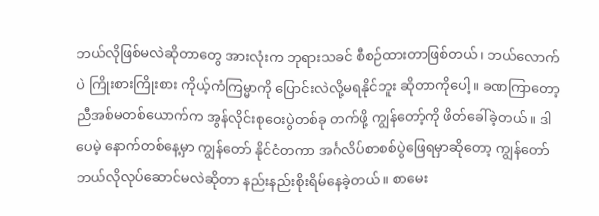ဘယ်လိုဖြစ်မလဲဆိုတာတွေ အားလုံးက ဘုရားသခင် စီစဉ်ထားတာဖြစ်တယ်၊ ဘယ်လောက်ပဲ ကြိုးစားကြိုးစား ကိုယ့်ကံကြမ္မာကို ပြောင်းလဲလို့မရနိုင်ဘူး ဆိုတာကိုပေါ့။ ခဏကြာတော့ ညီအစ်မတစ်ယောက်က အွန်လိုင်းစုဝေးပွဲတစ်ခု တက်ဖို့ ကျွန်တော့်ကို ဖိတ်ခေါ်ခဲ့တယ်။ ဒါပေမဲ့ နောက်တစ်နေ့မှာ ကျွန်တော် နိုင်ငံတကာ အင်္ဂလိပ်စာစစ်ပွဲဖြေရမှာဆိုတော့ ကျွန်တော်ဘယ်လိုလုပ်ဆောင်မလဲဆိုတာ နည်းနည်းစိုးရိမ်နေခဲ့တယ်။ စာမေး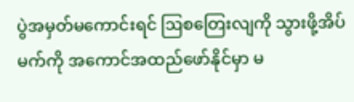ပွဲအမှတ်မကောင်းရင် ဩစတြေးလျကို သွားဖို့အိပ်မက်ကို အကောင်အထည်ဖော်နိုင်မှာ မ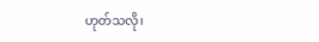ဟုတ်သလို၊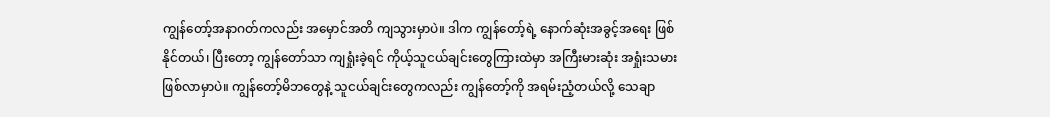ကျွန်တော့်အနာဂတ်ကလည်း အမှောင်အတိ ကျသွားမှာပဲ။ ဒါက ကျွန်တော့်ရဲ့ နောက်ဆုံးအခွင့်အရေး ဖြစ်နိုင်တယ်၊ ပြီးတော့ ကျွန်တော်သာ ကျရှုံးခဲ့ရင် ကိုယ့်သူငယ်ချင်းတွေကြားထဲမှာ အကြီးမားဆုံး အရှုံးသမား ဖြစ်လာမှာပဲ။ ကျွန်တော့်မိဘတွေနဲ့ သူငယ်ချင်းတွေကလည်း ကျွန်တော့်ကို အရမ်းညံ့တယ်လို့ သေချာ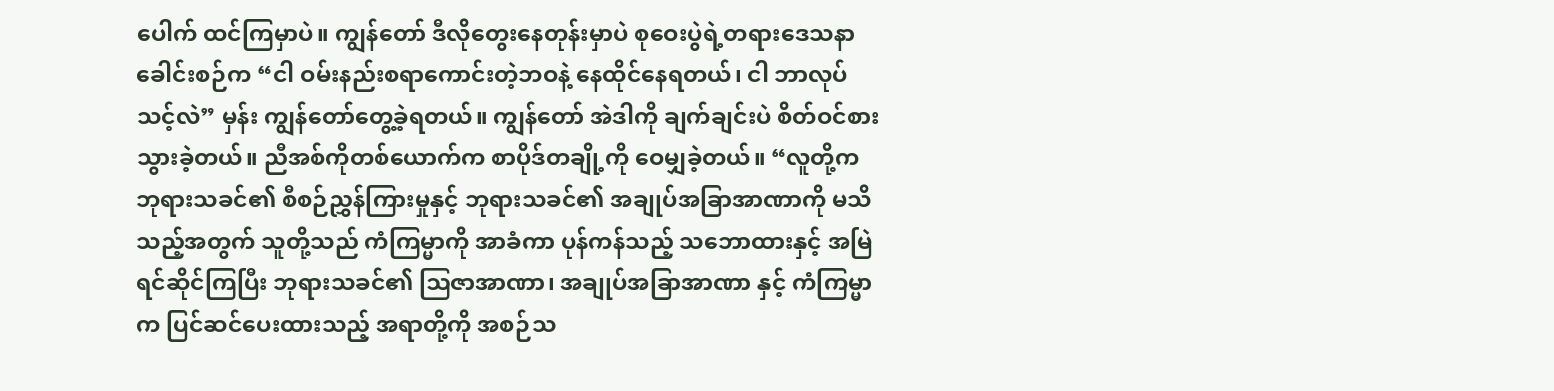ပေါက် ထင်ကြမှာပဲ။ ကျွန်တော် ဒီလိုတွေးနေတုန်းမှာပဲ စုဝေးပွဲရဲ့တရားဒေသနာခေါင်းစဉ်က “ငါ ဝမ်းနည်းစရာကောင်းတဲ့ဘဝနဲ့ နေထိုင်နေရတယ်၊ ငါ ဘာလုပ်သင့်လဲ” မှန်း ကျွန်တော်တွေ့ခဲ့ရတယ်။ ကျွန်တော် အဲဒါကို ချက်ချင်းပဲ စိတ်ဝင်စားသွားခဲ့တယ်။ ညီအစ်ကိုတစ်ယောက်က စာပိုဒ်တချို့ကို ဝေမျှခဲ့တယ်။ “လူတို့က ဘုရားသခင်၏ စီစဉ်ညွှန်ကြားမှုနှင့် ဘုရားသခင်၏ အချုပ်အခြာအာဏာကို မသိသည့်အတွက် သူတို့သည် ကံကြမ္မာကို အာခံကာ ပုန်ကန်သည့် သဘောထားနှင့် အမြဲ ရင်ဆိုင်ကြပြီး ဘုရားသခင်၏ ဩဇာအာဏာ၊ အချုပ်အခြာအာဏာ နှင့် ကံကြမ္မာက ပြင်ဆင်ပေးထားသည့် အရာတို့ကို အစဉ်သ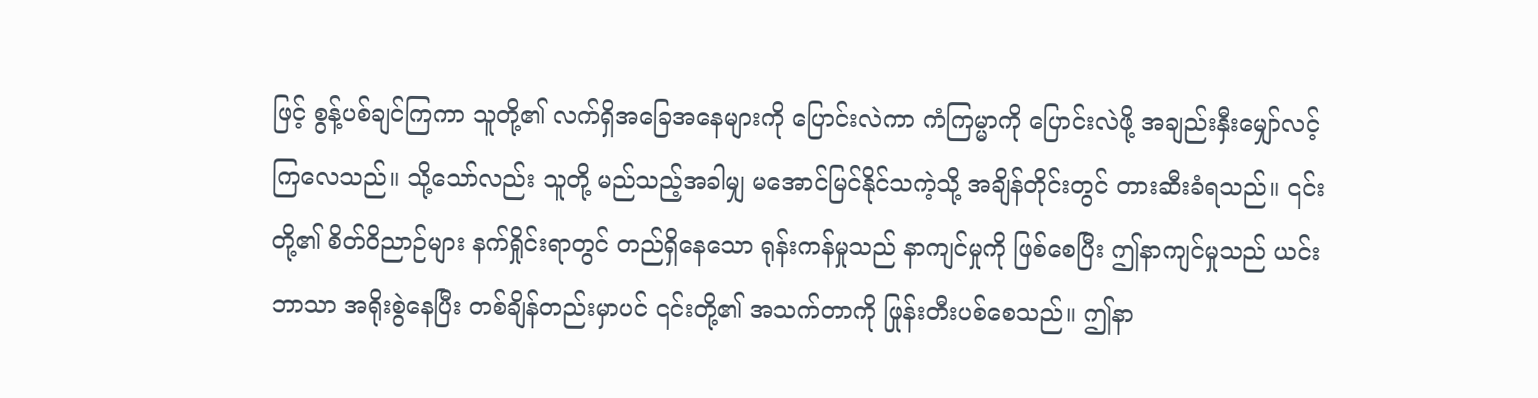ဖြင့် စွန့်ပစ်ချင်ကြကာ သူတို့၏ လက်ရှိအခြေအနေများကို ပြောင်းလဲကာ ကံကြမ္မာကို ပြောင်းလဲဖို့ အချည်းနှီးမျှော်လင့်ကြလေသည်။ သို့သော်လည်း သူတို့ မည်သည့်အခါမျှ မအောင်မြင်နိုင်သကဲ့သို့ အချိန်တိုင်းတွင် တားဆီးခံရသည်။ ၎င်းတို့၏ စိတ်ဝိညာဉ်များ နက်ရှိုင်းရာတွင် တည်ရှိနေသော ရုန်းကန်မှုသည် နာကျင်မှုကို ဖြစ်စေပြီး ဤနာကျင်မှုသည် ယင်းဘာသာ အရိုးစွဲနေပြီး တစ်ချိန်တည်းမှာပင် ၎င်းတို့၏ အသက်တာကို ဖြုန်းတီးပစ်စေသည်။ ဤနာ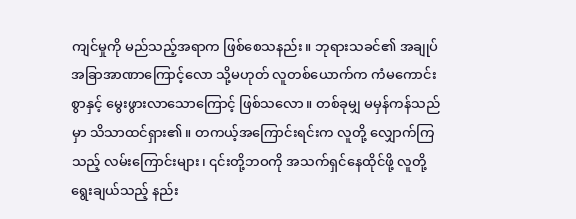ကျင်မှုကို မည်သည့်အရာက ဖြစ်စေသနည်း။ ဘုရားသခင်၏ အချုပ်အခြာအာဏာကြောင့်လော သို့မဟုတ် လူတစ်ယောက်က ကံမကောင်းစွာနှင့် မွေးဖွားလာသောကြောင့် ဖြစ်သလော။ တစ်ခုမျှ မမှန်ကန်သည်မှာ သိသာထင်ရှား၏။ တကယ့်အကြောင်းရင်းက လူတို့ လျှောက်ကြသည့် လမ်းကြောင်းများ၊ ၎င်းတို့ဘဝကို အသက်ရှင်နေထိုင်ဖို့ လူတို့ရွေးချယ်သည့် နည်း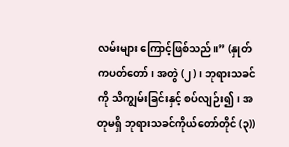လမ်းများ ကြောင့်ဖြစ်သည်။” (နှုတ်ကပတ်တော်၊ အတွဲ (၂)၊ ဘုရားသခင်ကို သိကျွမ်းခြင်းနှင့် စပ်လျဉ်း၍၊ အတုမရှိ ဘုရားသခင်ကိုယ်တော်တိုင် (၃))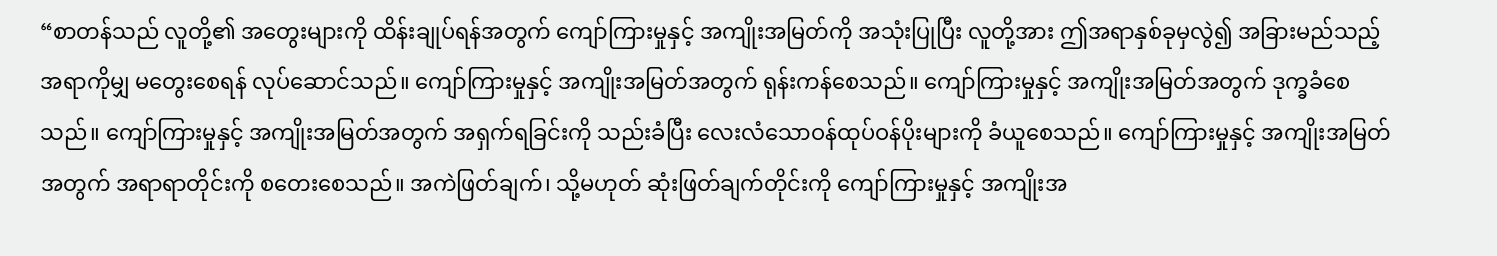“စာတန်သည် လူတို့၏ အတွေးများကို ထိန်းချုပ်ရန်အတွက် ကျော်ကြားမှုနှင့် အကျိုးအမြတ်ကို အသုံးပြုပြီး လူတို့အား ဤအရာနှစ်ခုမှလွဲ၍ အခြားမည်သည့်အရာကိုမျှ မတွေးစေရန် လုပ်ဆောင်သည်။ ကျော်ကြားမှုနှင့် အကျိုးအမြတ်အတွက် ရုန်းကန်စေသည်။ ကျော်ကြားမှုနှင့် အကျိုးအမြတ်အတွက် ဒုက္ခခံစေသည်။ ကျော်ကြားမှုနှင့် အကျိုးအမြတ်အတွက် အရှက်ရခြင်းကို သည်းခံပြီး လေးလံသောဝန်ထုပ်ဝန်ပိုးများကို ခံယူစေသည်။ ကျော်ကြားမှုနှင့် အကျိုးအမြတ်အတွက် အရာရာတိုင်းကို စတေးစေသည်။ အကဲဖြတ်ချက်၊ သို့မဟုတ် ဆုံးဖြတ်ချက်တိုင်းကို ကျော်ကြားမှုနှင့် အကျိုးအ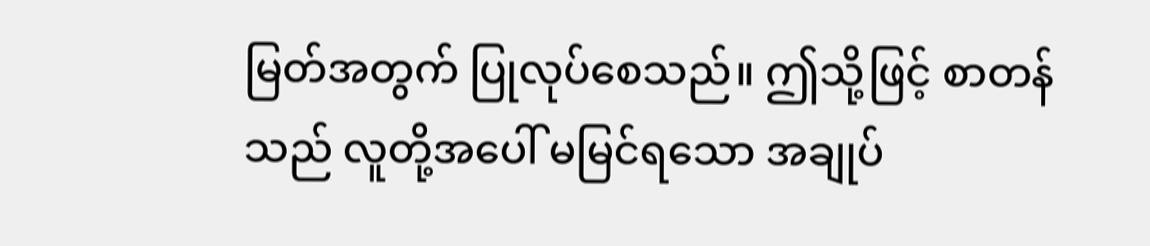မြတ်အတွက် ပြုလုပ်စေသည်။ ဤသို့ဖြင့် စာတန်သည် လူတို့အပေါ် မမြင်ရသော အချုပ်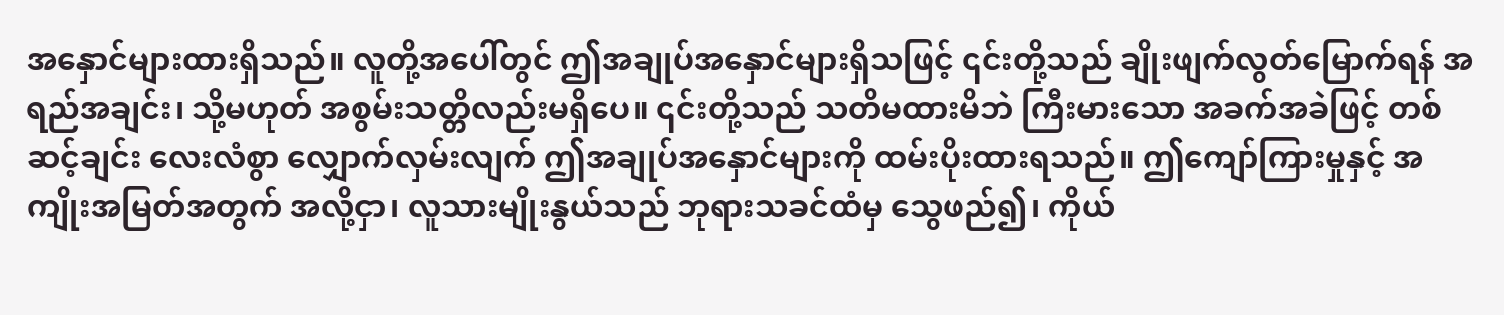အနှောင်များထားရှိသည်။ လူတို့အပေါ်တွင် ဤအချုပ်အနှောင်များရှိသဖြင့် ၎င်းတို့သည် ချိုးဖျက်လွတ်မြောက်ရန် အရည်အချင်း၊ သို့မဟုတ် အစွမ်းသတ္တိလည်းမရှိပေ။ ၎င်းတို့သည် သတိမထားမိဘဲ ကြီးမားသော အခက်အခဲဖြင့် တစ်ဆင့်ချင်း လေးလံစွာ လျှောက်လှမ်းလျက် ဤအချုပ်အနှောင်များကို ထမ်းပိုးထားရသည်။ ဤကျော်ကြားမှုနှင့် အကျိုးအမြတ်အတွက် အလို့ငှာ၊ လူသားမျိုးနွယ်သည် ဘုရားသခင်ထံမှ သွေဖည်၍၊ ကိုယ်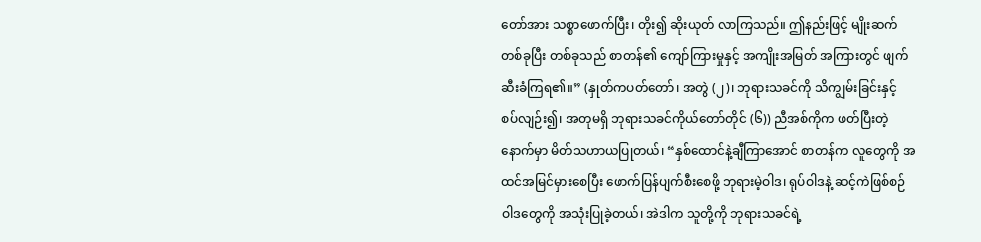တော်အား သစ္စာဖောက်ပြီး၊ တိုး၍ ဆိုးယုတ် လာကြသည်။ ဤနည်းဖြင့် မျိုးဆက်တစ်ခုပြီး တစ်ခုသည် စာတန်၏ ကျော်ကြားမှုနှင့် အကျိုးအမြတ် အကြားတွင် ဖျက်ဆီးခံကြရ၏။” (နှုတ်ကပတ်တော်၊ အတွဲ (၂)၊ ဘုရားသခင်ကို သိကျွမ်းခြင်းနှင့် စပ်လျဉ်း၍၊ အတုမရှိ ဘုရားသခင်ကိုယ်တော်တိုင် (၆)) ညီအစ်ကိုက ဖတ်ပြီးတဲ့နောက်မှာ မိတ်သဟာယပြုတယ်၊ “နှစ်ထောင်နဲ့ချီကြာအောင် စာတန်က လူတွေကို အထင်အမြင်မှားစေပြီး ဖောက်ပြန်ပျက်စီးစေဖို့ ဘုရားမဲ့ဝါဒ၊ ရုပ်ဝါဒနဲ့ ဆင့်ကဲဖြစ်စဉ်ဝါဒတွေကို အသုံးပြုခဲ့တယ်၊ အဲဒါက သူတို့ကို ဘုရားသခင်ရဲ့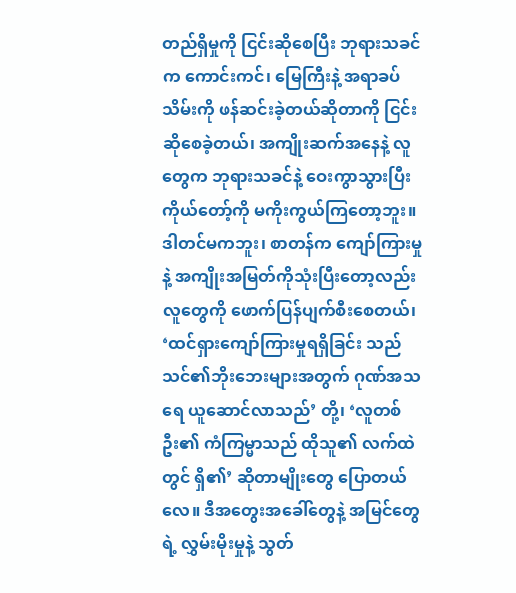တည်ရှိမှုကို ငြင်းဆိုစေပြီး ဘုရားသခင်က ကောင်းကင်၊ မြေကြီးနဲ့ အရာခပ်သိမ်းကို ဖန်ဆင်းခဲ့တယ်ဆိုတာကို ငြင်းဆိုစေခဲ့တယ်၊ အကျိုးဆက်အနေနဲ့ လူတွေက ဘုရားသခင်နဲ့ ဝေးကွာသွားပြီး ကိုယ်တော့်ကို မကိုးကွယ်ကြတော့ဘူး။ ဒါတင်မကဘူး၊ စာတန်က ကျော်ကြားမှုနဲ့ အကျိုးအမြတ်ကိုသုံးပြီးတော့လည်း လူတွေကို ဖောက်ပြန်ပျက်စီးစေတယ်၊ ‘ထင်ရှားကျော်ကြားမှုရရှိခြင်း သည် သင်၏ဘိုးဘေးများအတွက် ဂုဏ်အသရေ ယူဆောင်လာသည်’ တို့၊ ‘လူတစ်ဦး၏ ကံကြမ္မာသည် ထိုသူ၏ လက်ထဲတွင် ရှိ၏’ ဆိုတာမျိုးတွေ ပြောတယ်လေ။ ဒီအတွေးအခေါ်တွေနဲ့ အမြင်တွေရဲ့ လွှမ်းမိုးမှုနဲ့ သွတ်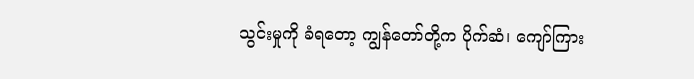သွင်းမှုကို ခံရတော့ ကျွန်တော်တို့က ပိုက်ဆံ၊ ကျော်ကြား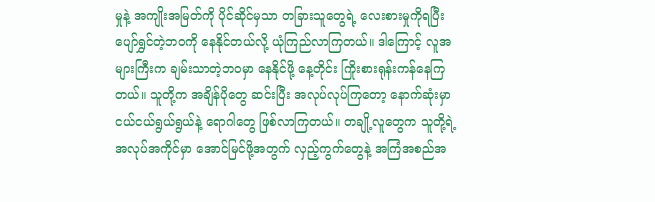မှုနဲ့ အကျိုးအမြတ်ကို ပိုင်ဆိုင်မှသာ တခြားသူတွေရဲ့ လေးစားမှုကိုရပြီး ပျော်ရွှင်တဲ့ဘဝကို နေနိုင်တယ်လို့ ယုံကြည်လာကြတယ်။ ဒါကြောင့် လူအများကြီးက ချမ်းသာတဲ့ဘဝမှာ နေနိုင်ဖို့ နေ့တိုင်း ကြိုးစားရုန်းကန်နေကြတယ်။ သူတို့က အချိန်ပိုတွေ ဆင်းပြီး အလုပ်လုပ်ကြတော့ နောက်ဆုံးမှာ ငယ်ငယ်ရွယ်ရွယ်နဲ့ ရောဂါတွေ ဖြစ်လာကြတယ်။ တချို့လူတွေက သူတို့ရဲ့အလုပ်အကိုင်မှာ အောင်မြင်ဖို့အတွက် လှည့်ကွက်တွေနဲ့ အကြံအစည်အ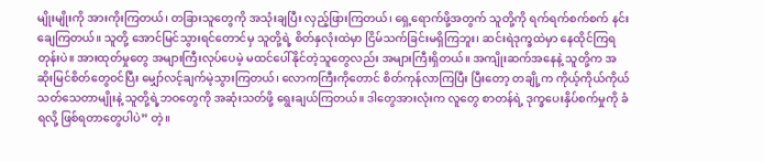မျိုးမျိုးကို အားကိုးကြတယ်၊ တခြားသူတွေကို အသုံးချပြီး လှည့်ဖြားကြတယ်၊ ရှေ့ရောက်ဖို့အတွက် သူတို့ကို ရက်ရက်စက်စက် နင်းချေကြတယ်။ သူတို့ အောင်မြင်သွားရင်တောင်မှ သူတို့ရဲ့ စိတ်နှလုံးထဲမှာ ငြိမ်သက်ခြင်းမရှိကြဘူး၊ ဆင်းရဲဒုက္ခထဲမှာ နေထိုင်ကြရတုန်းပဲ။ အားထုတ်မှုတွေ အများကြီးလုပ်ပေမဲ့ မထင်ပေါ်နိုင်တဲ့သူတွေလည်း အများကြီးရှိတယ်။ အကျိုးဆက်အနေနဲ့ သူတို့က အဆိုးမြင်စိတ်တွေဝင်ပြီး မျှော်လင့်ချက်မဲ့သွားကြတယ်၊ လောကကြီးကိုတောင် စိတ်ကုန်လာကြပြီး ပြီးတော့ တချို့က ကိုယ့်ကိုယ်ကိုယ်သတ်သေတာမျိုးနဲ့ သူတို့ရဲ့ဘဝတွေကို အဆုံးသတ်ဖို့ ရွေးချယ်ကြတယ်။ ဒါတွေအားလုံးက လူတွေ စာတန်ရဲ့ ဒုက္ခပေးနှိပ်စက်မှုကို ခံရလို့ ဖြစ်ရတာတွေပါပဲ” တဲ့။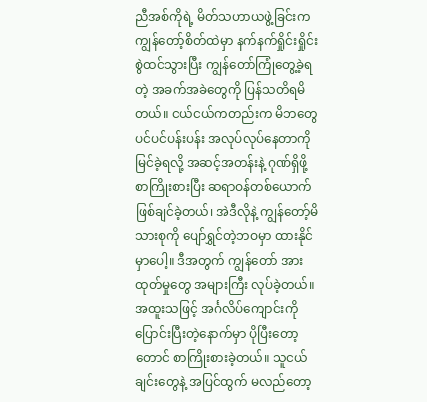ညီအစ်ကိုရဲ့ မိတ်သဟာယဖွဲ့ခြင်းက ကျွန်တော့်စိတ်ထဲမှာ နက်နက်ရှိုင်းရှိုင်း စွဲထင်သွားပြီး ကျွန်တော်ကြုံတွေ့ခဲ့ရတဲ့ အခက်အခဲတွေကို ပြန်သတိရမိတယ်။ ငယ်ငယ်ကတည်းက မိဘတွေ ပင်ပင်ပန်းပန်း အလုပ်လုပ်နေတာကို မြင်ခဲ့ရလို့ အဆင့်အတန်းနဲ့ ဂုဏ်ရှိဖို့ စာကြိုးစားပြီး ဆရာဝန်တစ်ယောက် ဖြစ်ချင်ခဲ့တယ်၊ အဲဒီလိုနဲ့ ကျွန်တော့်မိသားစုကို ပျော်ရွှင်တဲ့ဘဝမှာ ထားနိုင်မှာပေါ့။ ဒီအတွက် ကျွန်တော် အားထုတ်မှုတွေ အများကြီး လုပ်ခဲ့တယ်။ အထူးသဖြင့် အင်္ဂလိပ်ကျောင်းကို ပြောင်းပြီးတဲ့နောက်မှာ ပိုပြီးတော့တောင် စာကြိုးစားခဲ့တယ်။ သူငယ်ချင်းတွေနဲ့ အပြင်ထွက် မလည်တော့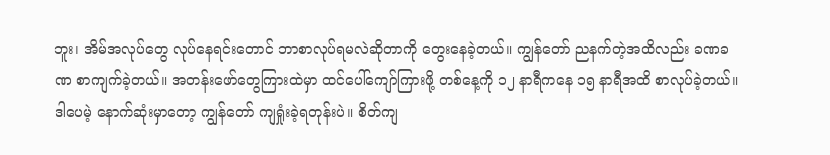ဘူး၊ အိမ်အလုပ်တွေ လုပ်နေရင်းတောင် ဘာစာလုပ်ရမလဲဆိုတာကို တွေးနေခဲ့တယ်။ ကျွန်တော် ညနက်တဲ့အထိလည်း ခဏခဏ စာကျက်ခဲ့တယ်။ အတန်းဖော်တွေကြားထဲမှာ ထင်ပေါ်ကျော်ကြားဖို့ တစ်နေ့ကို ၁၂ နာရီကနေ ၁၅ နာရီအထိ စာလုပ်ခဲ့တယ်။ ဒါပေမဲ့ နောက်ဆုံးမှာတော့ ကျွန်တော် ကျရှုံးခဲ့ရတုန်းပဲ။ စိတ်ကျ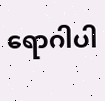ရောဂါပါ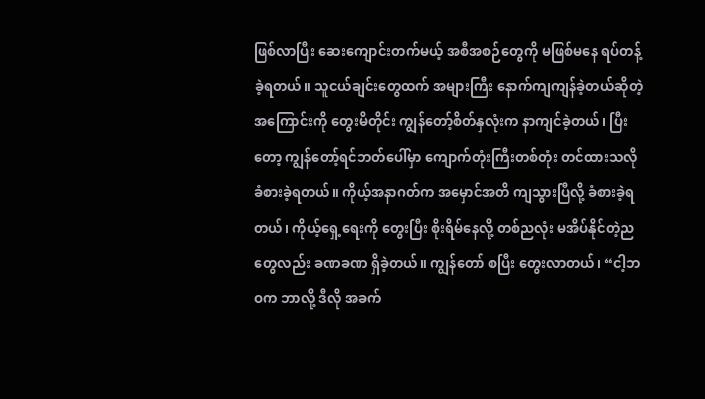ဖြစ်လာပြီး ဆေးကျောင်းတက်မယ့် အစီအစဉ်တွေကို မဖြစ်မနေ ရပ်တန့်ခဲ့ရတယ်။ သူငယ်ချင်းတွေထက် အများကြီး နောက်ကျကျန်ခဲ့တယ်ဆိုတဲ့ အကြောင်းကို တွေးမိတိုင်း ကျွန်တော့်စိတ်နှလုံးက နာကျင်ခဲ့တယ်၊ ပြီးတော့ ကျွန်တော့်ရင်ဘတ်ပေါ်မှာ ကျောက်တုံးကြီးတစ်တုံး တင်ထားသလို ခံစားခဲ့ရတယ်။ ကိုယ့်အနာဂတ်က အမှောင်အတိ ကျသွားပြီလို့ ခံစားခဲ့ရတယ်၊ ကိုယ့်ရှေ့ရေးကို တွေးပြီး စိုးရိမ်နေလို့ တစ်ညလုံး မအိပ်နိုင်တဲ့ညတွေလည်း ခဏခဏ ရှိခဲ့တယ်။ ကျွန်တော် စပြီး တွေးလာတယ်၊ “ငါ့ဘဝက ဘာလို့ ဒီလို အခက်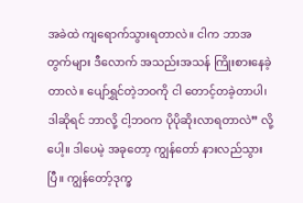အခဲထဲ ကျရောက်သွားရတာလဲ။ ငါက ဘာအတွက်များ ဒီလောက် အသည်းအသန် ကြိုးစားနေခဲ့တာလဲ။ ပျော်ရွှင်တဲ့ဘဝကို ငါ တောင့်တခဲ့တာပါ၊ ဒါဆိုရင် ဘာလို့ ငါ့ဘဝက ပိုပိုဆိုးလာရတာလဲ” လို့ပေါ့။ ဒါပေမဲ့ အခုတော့ ကျွန်တော် နားလည်သွားပြီ။ ကျွန်တော့်ဒုက္ခ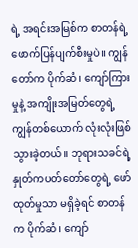ရဲ့ အရင်းအမြစ်က စာတန်ရဲ့ ဖောက်ပြန်ပျက်စီးမှုပဲ။ ကျွန်တော်က ပိုက်ဆံ၊ ကျော်ကြားမှုနဲ့ အကျိုးအမြတ်တွေရဲ့ ကျွန်တစ်ယောက် လုံးလုံးဖြစ်သွားခဲ့တယ်။ ဘုရားသခင်ရဲ့ နှုတ်ကပတ်တော်တွေရဲ့ ဖော်ထုတ်မှုသာ မရှိခဲ့ရင် စာတန်က ပိုက်ဆံ၊ ကျော်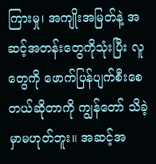ကြားမှု၊ အကျိုးအမြတ်နဲ့ အဆင့်အတန်းတွေကိုသုံးပြီး လူတွေကို ဖောက်ပြန်ပျက်စီးစေတယ်ဆိုတာကို ကျွန်တော် သိခဲ့မှာမဟုတ်ဘူး။ အဆင့်အ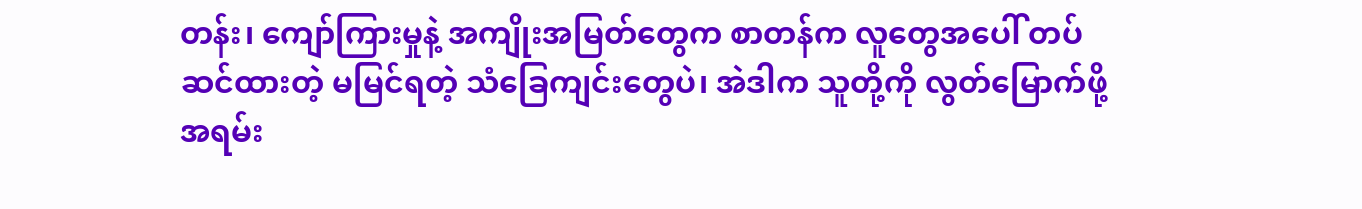တန်း၊ ကျော်ကြားမှုနဲ့ အကျိုးအမြတ်တွေက စာတန်က လူတွေအပေါ် တပ်ဆင်ထားတဲ့ မမြင်ရတဲ့ သံခြေကျင်းတွေပဲ၊ အဲဒါက သူတို့ကို လွတ်မြောက်ဖို့ အရမ်း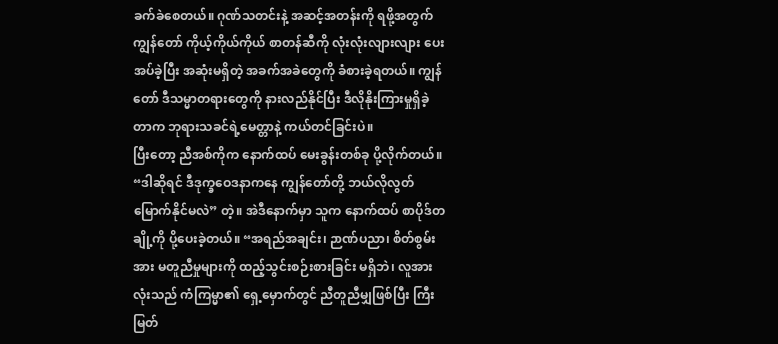ခက်ခဲစေတယ်။ ဂုဏ်သတင်းနဲ့ အဆင့်အတန်းကို ရဖို့အတွက် ကျွန်တော် ကိုယ့်ကိုယ်ကိုယ် စာတန်ဆီကို လုံးလုံးလျားလျား ပေးအပ်ခဲ့ပြီး အဆုံးမရှိတဲ့ အခက်အခဲတွေကို ခံစားခဲ့ရတယ်။ ကျွန်တော် ဒီသမ္မာတရားတွေကို နားလည်နိုင်ပြီး ဒီလိုနိုးကြားမှုရှိခဲ့တာက ဘုရားသခင်ရဲ့မေတ္တာနဲ့ ကယ်တင်ခြင်းပဲ။
ပြီးတော့ ညီအစ်ကိုက နောက်ထပ် မေးခွန်းတစ်ခု ပို့လိုက်တယ်။ “ဒါဆိုရင် ဒီဒုက္ခဝေဒနာကနေ ကျွန်တော်တို့ ဘယ်လိုလွတ်မြောက်နိုင်မလဲ” တဲ့။ အဲဒီနောက်မှာ သူက နောက်ထပ် စာပိုဒ်တချို့ကို ပို့ပေးခဲ့တယ်။ “အရည်အချင်း၊ ဉာဏ်ပညာ၊ စိတ်စွမ်းအား မတူညီမှုများကို ထည့်သွင်းစဉ်းစားခြင်း မရှိဘဲ၊ လူအားလုံးသည် ကံကြမ္မာ၏ ရှေ့မှောက်တွင် ညီတူညီမျှဖြစ်ပြီး ကြီးမြတ်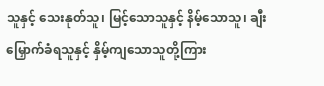သူနှင့် သေးနုတ်သူ၊ မြင့်သောသူနှင့် နိမ့်သောသူ၊ ချီးမြှောက်ခံရသူနှင့် နှိမ့်ကျသောသူတို့ကြား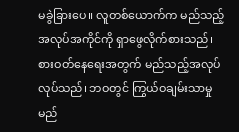မခွဲခြားပေ။ လူတစ်ယောက်က မည်သည့် အလုပ်အကိုင်ကို ရှာဖွေလိုက်စားသည်၊ စားဝတ်နေရေးအတွက် မည်သည့်အလုပ်လုပ်သည်၊ ဘဝတွင် ကြွယ်ဝချမ်းသာမှု မည်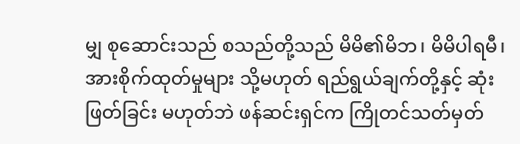မျှ စုဆောင်းသည် စသည်တို့သည် မိမိ၏မိဘ၊ မိမိပါရမီ၊ အားစိုက်ထုတ်မှုများ သို့မဟုတ် ရည်ရွယ်ချက်တို့နှင့် ဆုံးဖြတ်ခြင်း မဟုတ်ဘဲ ဖန်ဆင်းရှင်က ကြိုတင်သတ်မှတ်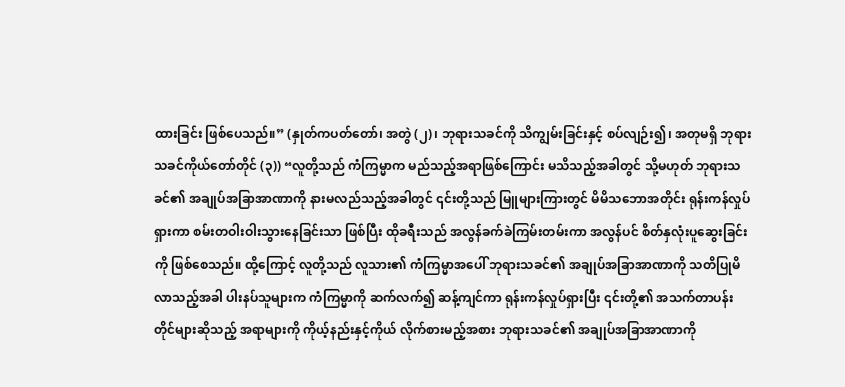ထားခြင်း ဖြစ်ပေသည်။” (နှုတ်ကပတ်တော်၊ အတွဲ (၂)၊ ဘုရားသခင်ကို သိကျွမ်းခြင်းနှင့် စပ်လျဉ်း၍၊ အတုမရှိ ဘုရားသခင်ကိုယ်တော်တိုင် (၃)) “လူတို့သည် ကံကြမ္မာက မည်သည့်အရာဖြစ်ကြောင်း မသိသည့်အခါတွင် သို့မဟုတ် ဘုရားသခင်၏ အချုပ်အခြာအာဏာကို နားမလည်သည့်အခါတွင် ၎င်းတို့သည် မြူများကြားတွင် မိမိသဘောအတိုင်း ရုန်းကန်လှုပ်ရှားကာ စမ်းတဝါးဝါးသွားနေခြင်းသာ ဖြစ်ပြီး ထိုခရီးသည် အလွန်ခက်ခဲကြမ်းတမ်းကာ အလွန်ပင် စိတ်နှလုံးပူဆွေးခြင်းကို ဖြစ်စေသည်။ ထို့ကြောင့် လူတို့သည် လူသား၏ ကံကြမ္မာအပေါ် ဘုရားသခင်၏ အချုပ်အခြာအာဏာကို သတိပြုမိလာသည့်အခါ ပါးနပ်သူများက ကံကြမ္မာကို ဆက်လက်၍ ဆန့်ကျင်ကာ ရုန်းကန်လှုပ်ရှားပြီး ၎င်းတို့၏ အသက်တာပန်းတိုင်များဆိုသည့် အရာများကို ကိုယ့်နည်းနှင့်ကိုယ် လိုက်စားမည့်အစား ဘုရားသခင်၏ အချုပ်အခြာအာဏာကို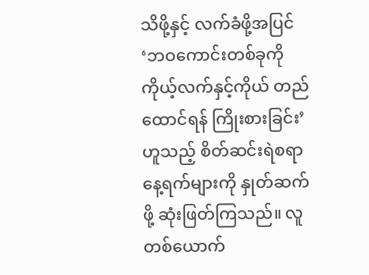သိဖို့နှင့် လက်ခံဖို့အပြင် ‘ဘဝကောင်းတစ်ခုကို ကိုယ့်လက်နှင့်ကိုယ် တည်ထောင်ရန် ကြိုးစားခြင်း’ ဟူသည့် စိတ်ဆင်းရဲစရာ နေ့ရက်များကို နှုတ်ဆက်ဖို့ ဆုံးဖြတ်ကြသည်။ လူတစ်ယောက်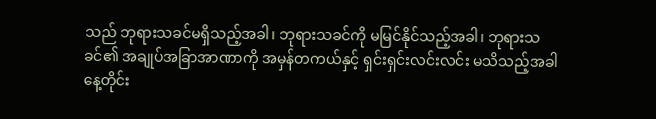သည် ဘုရားသခင်မရှိသည့်အခါ၊ ဘုရားသခင်ကို မမြင်နိုင်သည့်အခါ၊ ဘုရားသခင်၏ အချုပ်အခြာအာဏာကို အမှန်တကယ်နှင့် ရှင်းရှင်းလင်းလင်း မသိသည့်အခါ နေ့တိုင်း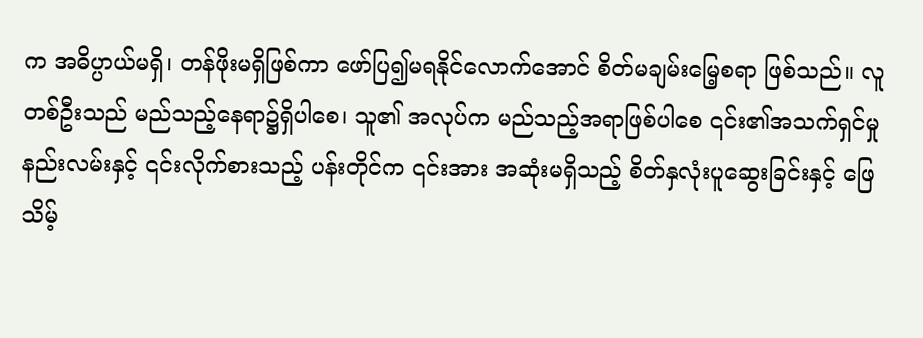က အဓိပ္ပာယ်မရှိ၊ တန်ဖိုးမရှိဖြစ်ကာ ဖော်ပြ၍မရနိုင်လောက်အောင် စိတ်မချမ်းမြေ့စရာ ဖြစ်သည်။ လူတစ်ဦးသည် မည်သည့်နေရာ၌ရှိပါစေ၊ သူ၏ အလုပ်က မည်သည့်အရာဖြစ်ပါစေ ၎င်း၏အသက်ရှင်မှု နည်းလမ်းနှင့် ၎င်းလိုက်စားသည့် ပန်းတိုင်က ၎င်းအား အဆုံးမရှိသည့် စိတ်နှလုံးပူဆွေးခြင်းနှင့် ဖြေသိမ့်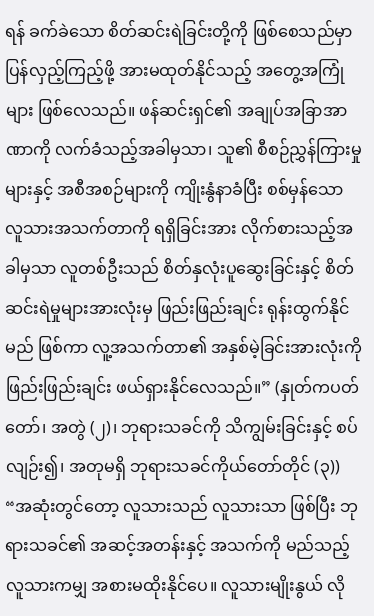ရန် ခက်ခဲသော စိတ်ဆင်းရဲခြင်းတို့ကို ဖြစ်စေသည်မှာ ပြန်လှည့်ကြည့်ဖို့ အားမထုတ်နိုင်သည့် အတွေ့အကြုံများ ဖြစ်လေသည်။ ဖန်ဆင်းရှင်၏ အချုပ်အခြာအာဏာကို လက်ခံသည့်အခါမှသာ၊ သူ၏ စီစဉ်ညွှန်ကြားမှုများနှင့် အစီအစဉ်များကို ကျိုးနွံနာခံပြီး စစ်မှန်သော လူသားအသက်တာကို ရရှိခြင်းအား လိုက်စားသည့်အခါမှသာ လူတစ်ဦးသည် စိတ်နှလုံးပူဆွေးခြင်းနှင့် စိတ်ဆင်းရဲမှုများအားလုံးမှ ဖြည်းဖြည်းချင်း ရုန်းထွက်နိုင်မည် ဖြစ်ကာ လူ့အသက်တာ၏ အနှစ်မဲ့ခြင်းအားလုံးကို ဖြည်းဖြည်းချင်း ဖယ်ရှားနိုင်လေသည်။” (နှုတ်ကပတ်တော်၊ အတွဲ (၂)၊ ဘုရားသခင်ကို သိကျွမ်းခြင်းနှင့် စပ်လျဉ်း၍၊ အတုမရှိ ဘုရားသခင်ကိုယ်တော်တိုင် (၃)) “အဆုံးတွင်တော့ လူသားသည် လူသားသာ ဖြစ်ပြီး ဘုရားသခင်၏ အဆင့်အတန်းနှင့် အသက်ကို မည်သည့်လူသားကမျှ အစားမထိုးနိုင်ပေ။ လူသားမျိုးနွယ် လို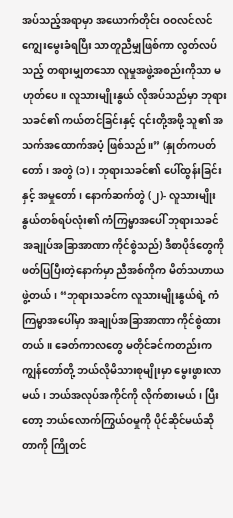အပ်သည့်အရာမှာ အယောက်တိုင်း ဝဝလင်လင် ကျွေးမွေးခံရပြီး သာတူညီမျှဖြစ်ကာ လွတ်လပ်သည့် တရားမျှတသော လူမှုအဖွဲ့အစည်းကိုသာ မဟုတ်ပေ။ လူသားမျိုးနွယ် လိုအပ်သည်မှာ ဘုရားသခင်၏ ကယ်တင်ခြင်းနှင့် ၎င်းတို့အဖို့ သူ၏ အသက်အထောက်အပံ့ ဖြစ်သည်။” (နှုတ်ကပတ်တော်၊ အတွဲ (၁)၊ ဘုရားသခင်၏ ပေါ်ထွန်းခြင်းနှင့် အမှုတော်၊ နောက်ဆက်တွဲ (၂)- လူသားမျိုးနွယ်တစ်ရပ်လုံး၏ ကံကြမ္မာအပေါ် ဘုရားသခင် အချုပ်အခြာအာဏာ ကိုင်စွဲသည်) ဒီစာပိုဒ်တွေကို ဖတ်ပြပြီးတဲ့နောက်မှာ ညီအစ်ကိုက မိတ်သဟာယဖွဲ့တယ်၊ “ဘုရားသခင်က လူသားမျိုးနွယ်ရဲ့ ကံကြမ္မာအပေါ်မှာ အချုပ်အခြာအာဏာ ကိုင်စွဲထားတယ်။ ခေတ်ကာလတွေ မတိုင်ခင်ကတည်းက ကျွန်တော်တို့ ဘယ်လိုမိသားစုမျိုးမှာ မွေးဖွားလာမယ်၊ ဘယ်အလုပ်အကိုင်ကို လိုက်စားမယ်၊ ပြီးတော့ ဘယ်လောက်ကြွယ်ဝမှုကို ပိုင်ဆိုင်မယ်ဆိုတာကို ကြိုတင်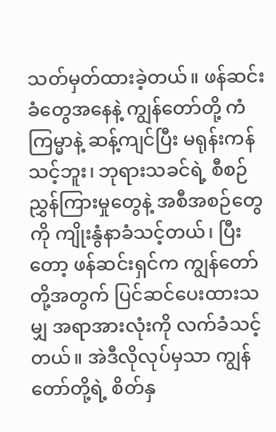သတ်မှတ်ထားခဲ့တယ်။ ဖန်ဆင်းခံတွေအနေနဲ့ ကျွန်တော်တို့ ကံကြမ္မာနဲ့ ဆန့်ကျင်ပြီး မရုန်းကန်သင့်ဘူး၊ ဘုရားသခင်ရဲ့ စီစဉ်ညွှန်ကြားမှုတွေနဲ့ အစီအစဉ်တွေကို ကျိုးနွံနာခံသင့်တယ်၊ ပြီးတော့ ဖန်ဆင်းရှင်က ကျွန်တော်တို့အတွက် ပြင်ဆင်ပေးထားသမျှ အရာအားလုံးကို လက်ခံသင့်တယ်။ အဲဒီလိုလုပ်မှသာ ကျွန်တော်တို့ရဲ့ စိတ်နှ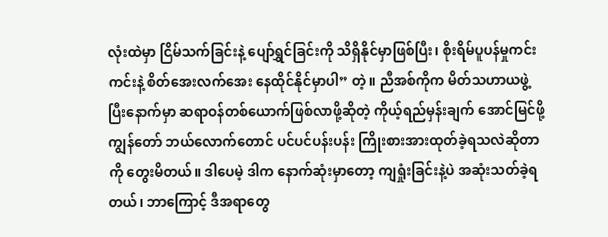လုံးထဲမှာ ငြိမ်သက်ခြင်းနဲ့ ပျော်ရွှင်ခြင်းကို သိရှိနိုင်မှာဖြစ်ပြီး၊ စိုးရိမ်ပူပန်မှုကင်းကင်းနဲ့ စိတ်အေးလက်အေး နေထိုင်နိုင်မှာပါ” တဲ့။ ညီအစ်ကိုက မိတ်သဟာယဖွဲ့ပြီးနောက်မှာ ဆရာဝန်တစ်ယောက်ဖြစ်လာဖို့ဆိုတဲ့ ကိုယ့်ရည်မှန်းချက် အောင်မြင်ဖို့ ကျွန်တော် ဘယ်လောက်တောင် ပင်ပင်ပန်းပန်း ကြိုးစားအားထုတ်ခဲ့ရသလဲဆိုတာကို တွေးမိတယ်။ ဒါပေမဲ့ ဒါက နောက်ဆုံးမှာတော့ ကျရှုံးခြင်းနဲ့ပဲ အဆုံးသတ်ခဲ့ရတယ်၊ ဘာကြောင့် ဒီအရာတွေ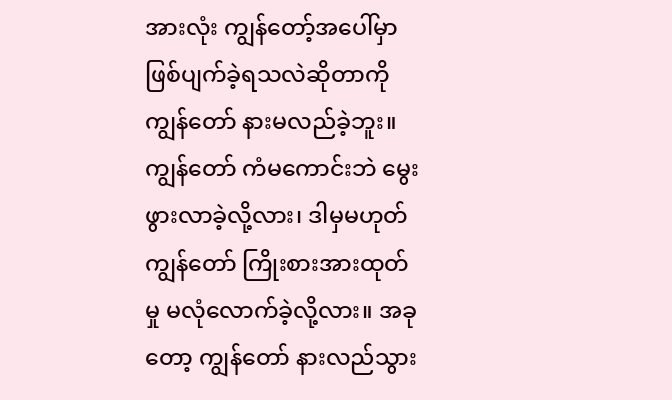အားလုံး ကျွန်တော့်အပေါ်မှာ ဖြစ်ပျက်ခဲ့ရသလဲဆိုတာကို ကျွန်တော် နားမလည်ခဲ့ဘူး။ ကျွန်တော် ကံမကောင်းဘဲ မွေးဖွားလာခဲ့လို့လား၊ ဒါမှမဟုတ် ကျွန်တော် ကြိုးစားအားထုတ်မှု မလုံလောက်ခဲ့လို့လား။ အခုတော့ ကျွန်တော် နားလည်သွား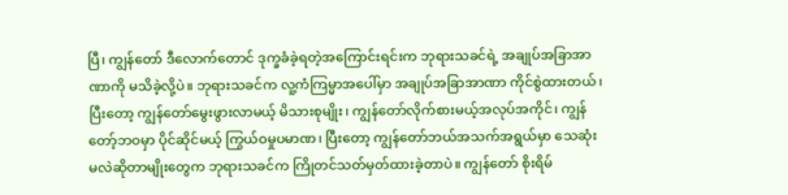ပြီ၊ ကျွန်တော် ဒီလောက်တောင် ဒုက္ခခံခဲ့ရတဲ့အကြောင်းရင်းက ဘုရားသခင်ရဲ့ အချုပ်အခြာအာဏာကို မသိခဲ့လို့ပဲ။ ဘုရားသခင်က လူ့ကံကြမ္မာအပေါ်မှာ အချုပ်အခြာအာဏာ ကိုင်စွဲထားတယ်၊ ပြီးတော့ ကျွန်တော်မွေးဖွားလာမယ့် မိသားစုမျိုး၊ ကျွန်တော်လိုက်စားမယ့်အလုပ်အကိုင်၊ ကျွန်တော့်ဘဝမှာ ပိုင်ဆိုင်မယ့် ကြွယ်ဝမှုပမာဏ၊ ပြီးတော့ ကျွန်တော်ဘယ်အသက်အရွယ်မှာ သေဆုံးမလဲဆိုတာမျိုးတွေက ဘုရားသခင်က ကြိုတင်သတ်မှတ်ထားခဲ့တာပဲ။ ကျွန်တော် စိုးရိမ်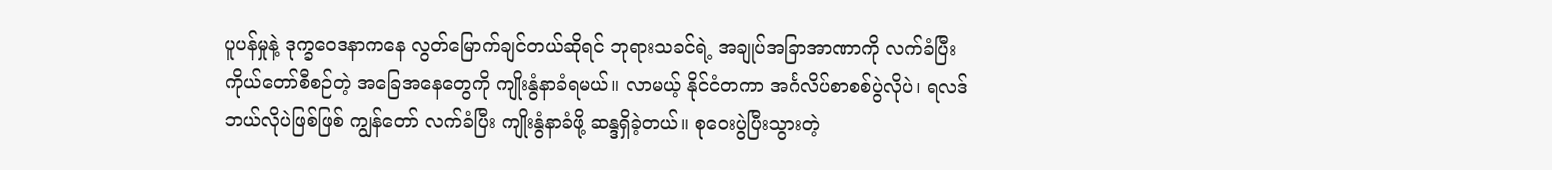ပူပန်မှုနဲ့ ဒုက္ခဝေဒနာကနေ လွတ်မြောက်ချင်တယ်ဆိုရင် ဘုရားသခင်ရဲ့ အချုပ်အခြာအာဏာကို လက်ခံပြီး ကိုယ်တော်စီစဉ်တဲ့ အခြေအနေတွေကို ကျိုးနွံနာခံရမယ်။ လာမယ့် နိုင်ငံတကာ အင်္ဂလိပ်စာစစ်ပွဲလိုပဲ၊ ရလဒ်ဘယ်လိုပဲဖြစ်ဖြစ် ကျွန်တော် လက်ခံပြီး ကျိုးနွံနာခံဖို့ ဆန္ဒရှိခဲ့တယ်။ စုဝေးပွဲပြီးသွားတဲ့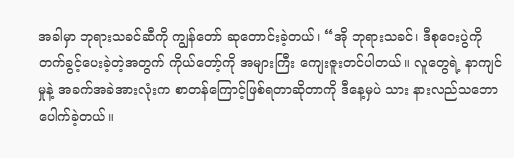အခါမှာ ဘုရားသခင်ဆီကို ကျွန်တော် ဆုတောင်းခဲ့တယ်၊ “အို ဘုရားသခင်၊ ဒီစုဝေးပွဲကို တက်ခွင့်ပေးခဲ့တဲ့အတွက် ကိုယ်တော့်ကို အများကြီး ကျေးဇူးတင်ပါတယ်။ လူတွေရဲ့ နာကျင်မှုနဲ့ အခက်အခဲအားလုံးက စာတန်ကြောင့်ဖြစ်ရတာဆိုတာကို ဒီနေ့မှပဲ သား နားလည်သဘောပေါက်ခဲ့တယ်။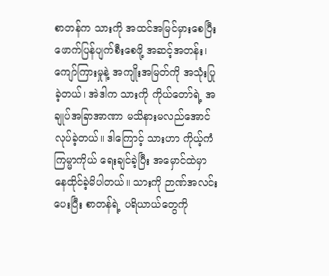စာတန်က သားကို အထင်အမြင်မှားစေပြီး ဖောက်ပြန်ပျက်စီးစေဖို့ အဆင့်အတန်း၊ ကျော်ကြားမှုနဲ့ အကျိုးအမြတ်ကို အသုံးပြုခဲ့တယ်၊ အဲဒါက သားကို ကိုယ်တော်ရဲ့ အချုပ်အခြာအာဏာ မသိနားမလည်အောင်လုပ်ခဲ့တယ်။ ဒါကြောင့် သားဟာ ကိုယ့်ကံကြမ္မာကိုယ် ရေးချင်ခဲ့ပြီး အမှောင်ထဲမှာ နေထိုင်ခဲ့မိပါတယ်။ သားကို ဉာဏ်အလင်းပေးပြီး စာတန်ရဲ့ ပရိယာယ်တွေကို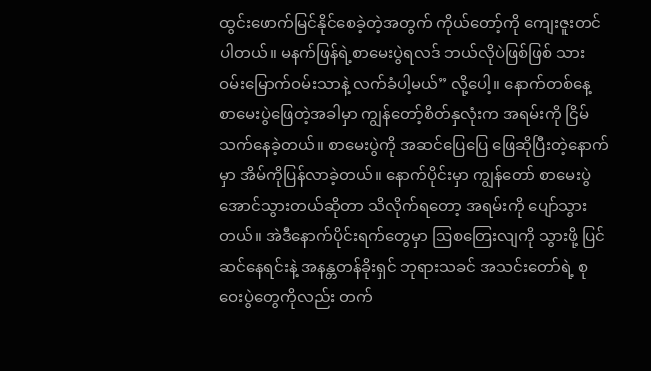ထွင်းဖောက်မြင်နိုင်စေခဲ့တဲ့အတွက် ကိုယ်တော့်ကို ကျေးဇူးတင်ပါတယ်။ မနက်ဖြန်ရဲ့စာမေးပွဲရလဒ် ဘယ်လိုပဲဖြစ်ဖြစ် သား ဝမ်းမြောက်ဝမ်းသာနဲ့ လက်ခံပါ့မယ်” လို့ပေါ့။ နောက်တစ်နေ့ စာမေးပွဲဖြေတဲ့အခါမှာ ကျွန်တော့်စိတ်နှလုံးက အရမ်းကို ငြိမ်သက်နေခဲ့တယ်။ စာမေးပွဲကို အဆင်ပြေပြေ ဖြေဆိုပြီးတဲ့နောက်မှာ အိမ်ကိုပြန်လာခဲ့တယ်။ နောက်ပိုင်းမှာ ကျွန်တော် စာမေးပွဲအောင်သွားတယ်ဆိုတာ သိလိုက်ရတော့ အရမ်းကို ပျော်သွားတယ်။ အဲဒီနောက်ပိုင်းရက်တွေမှာ ဩစတြေးလျကို သွားဖို့ ပြင်ဆင်နေရင်းနဲ့ အနန္တတန်ခိုးရှင် ဘုရားသခင် အသင်းတော်ရဲ့ စုဝေးပွဲတွေကိုလည်း တက်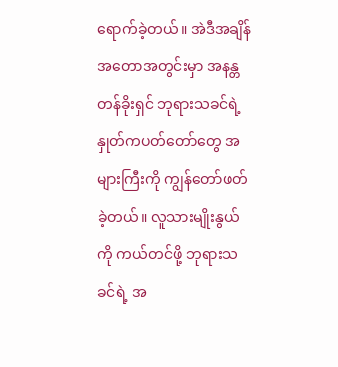ရောက်ခဲ့တယ်။ အဲဒီအချိန်အတောအတွင်းမှာ အနန္တတန်ခိုးရှင် ဘုရားသခင်ရဲ့ နှုတ်ကပတ်တော်တွေ အများကြီးကို ကျွန်တော်ဖတ်ခဲ့တယ်။ လူသားမျိုးနွယ်ကို ကယ်တင်ဖို့ ဘုရားသခင်ရဲ့ အ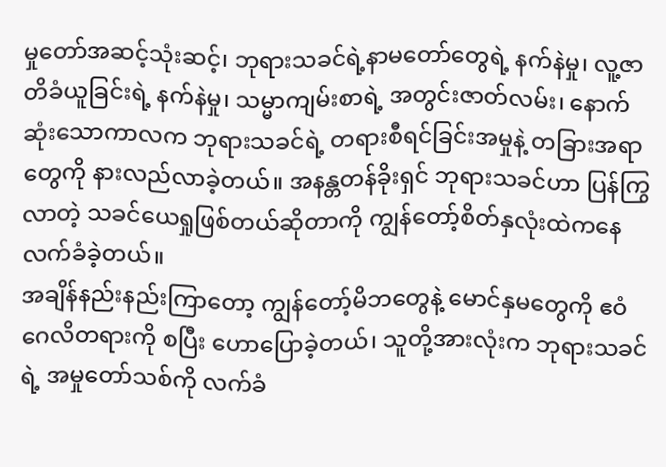မှုတော်အဆင့်သုံးဆင့်၊ ဘုရားသခင်ရဲ့နာမတော်တွေရဲ့ နက်နဲမှု၊ လူ့ဇာတိခံယူခြင်းရဲ့ နက်နဲမှု၊ သမ္မာကျမ်းစာရဲ့ အတွင်းဇာတ်လမ်း၊ နောက်ဆုံးသောကာလက ဘုရားသခင်ရဲ့ တရားစီရင်ခြင်းအမှုနဲ့ တခြားအရာတွေကို နားလည်လာခဲ့တယ်။ အနန္တတန်ခိုးရှင် ဘုရားသခင်ဟာ ပြန်ကြွလာတဲ့ သခင်ယေရှုဖြစ်တယ်ဆိုတာကို ကျွန်တော့်စိတ်နှလုံးထဲကနေ လက်ခံခဲ့တယ်။
အချိန်နည်းနည်းကြာတော့ ကျွန်တော့်မိဘတွေနဲ့ မောင်နှမတွေကို ဧဝံဂေလိတရားကို စပြီး ဟောပြောခဲ့တယ်၊ သူတို့အားလုံးက ဘုရားသခင်ရဲ့ အမှုတော်သစ်ကို လက်ခံ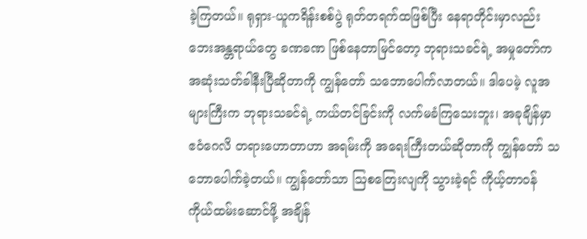ခဲ့ကြတယ်။ ရုရှား-ယူကရိန်းစစ်ပွဲ ရုတ်တရက်ထဖြစ်ပြီး နေရာတိုင်းမှာလည်း ဘေးအန္တရာယ်တွေ ခဏခဏ ဖြစ်နေတာမြင်တော့ ဘုရားသခင်ရဲ့ အမှုတော်က အဆုံးသတ်ခါနီးပြီဆိုတာကို ကျွန်တော် သဘောပေါက်လာတယ်။ ဒါပေမဲ့ လူအများကြီးက ဘုရားသခင်ရဲ့ ကယ်တင်ခြင်းကို လက်မခံကြသေးဘူး၊ အခုချိန်မှာ ဧဝံဂေလိ တရားဟောတာဟာ အရမ်းကို အရေးကြီးတယ်ဆိုတာကို ကျွန်တော် သဘောပေါက်ခဲ့တယ်။ ကျွန်တော်သာ ဩစတြေးလျကို သွားခဲ့ရင် ကိုယ့်တာဝန်ကိုယ်ထမ်းဆောင်ဖို့ အချိန်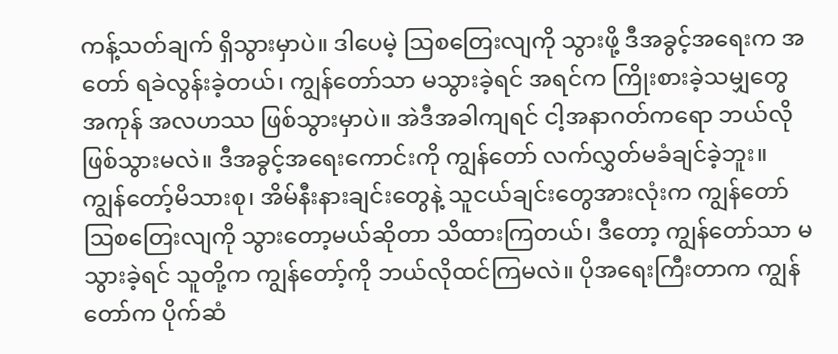ကန့်သတ်ချက် ရှိသွားမှာပဲ။ ဒါပေမဲ့ သြစတြေးလျကို သွားဖို့ ဒီအခွင့်အရေးက အတော် ရခဲလွန်းခဲ့တယ်၊ ကျွန်တော်သာ မသွားခဲ့ရင် အရင်က ကြိုးစားခဲ့သမျှတွေ အကုန် အလဟဿ ဖြစ်သွားမှာပဲ။ အဲဒီအခါကျရင် ငါ့အနာဂတ်ကရော ဘယ်လိုဖြစ်သွားမလဲ။ ဒီအခွင့်အရေးကောင်းကို ကျွန်တော် လက်လွှတ်မခံချင်ခဲ့ဘူး။ ကျွန်တော့်မိသားစု၊ အိမ်နီးနားချင်းတွေနဲ့ သူငယ်ချင်းတွေအားလုံးက ကျွန်တော် ဩစတြေးလျကို သွားတော့မယ်ဆိုတာ သိထားကြတယ်၊ ဒီတော့ ကျွန်တော်သာ မသွားခဲ့ရင် သူတို့က ကျွန်တော့်ကို ဘယ်လိုထင်ကြမလဲ။ ပိုအရေးကြီးတာက ကျွန်တော်က ပိုက်ဆံ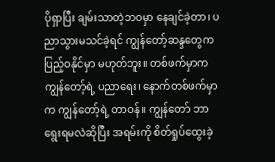ပိုရှာပြီး ချမ်းသာတဲ့ဘဝမှာ နေချင်ခဲ့တာ၊ ပညာသွားမသင်ခဲ့ရင် ကျွန်တော့်ဆန္ဒတွေက ပြည့်ဝနိုင်မှာ မဟုတ်ဘူး။ တစ်ဖက်မှာက ကျွန်တော့်ရဲ့ ပညာရေး၊ နောက်တစ်ဖက်မှာက ကျွန်တော့်ရဲ့ တာဝန်။ ကျွန်တော် ဘာရွေးရမလဲဆိုပြီး အရမ်းကို စိတ်ရှုပ်ထွေးခဲ့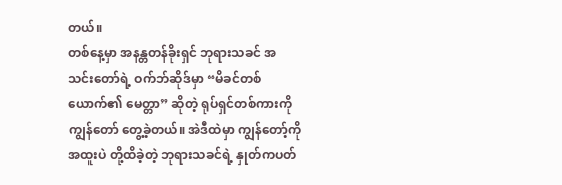တယ်။
တစ်နေ့မှာ အနန္တတန်ခိုးရှင် ဘုရားသခင် အသင်းတော်ရဲ့ ဝက်ဘ်ဆိုဒ်မှာ “မိခင်တစ်ယောက်၏ မေတ္တာ” ဆိုတဲ့ ရုပ်ရှင်တစ်ကားကို ကျွန်တော် တွေ့ခဲ့တယ်။ အဲဒီထဲမှာ ကျွန်တော့်ကို အထူးပဲ တို့ထိခဲ့တဲ့ ဘုရားသခင်ရဲ့ နှုတ်ကပတ်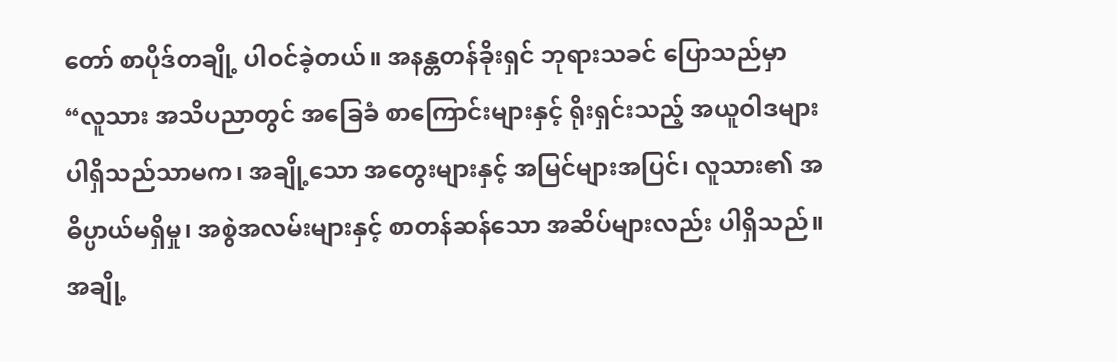တော် စာပိုဒ်တချို့ ပါဝင်ခဲ့တယ်။ အနန္တတန်ခိုးရှင် ဘုရားသခင် ပြောသည်မှာ “လူသား အသိပညာတွင် အခြေခံ စာကြောင်းများနှင့် ရိုးရှင်းသည့် အယူဝါဒများ ပါရှိသည်သာမက၊ အချို့သော အတွေးများနှင့် အမြင်များအပြင်၊ လူသား၏ အဓိပ္ပာယ်မရှိမှု၊ အစွဲအလမ်းများနှင့် စာတန်ဆန်သော အဆိပ်များလည်း ပါရှိသည်။ အချို့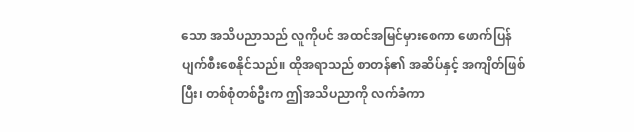သော အသိပညာသည် လူကိုပင် အထင်အမြင်မှားစေကာ ဖောက်ပြန်ပျက်စီးစေနိုင်သည်။ ထိုအရာသည် စာတန်၏ အဆိပ်နှင့် အကျိတ်ဖြစ်ပြီး၊ တစ်စုံတစ်ဦးက ဤအသိပညာကို လက်ခံကာ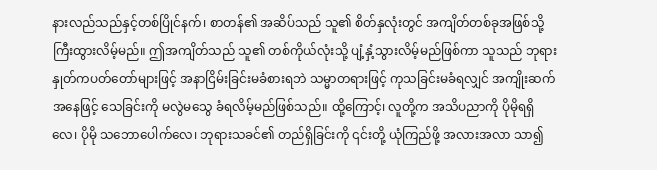နားလည်သည်နှင့်တစ်ပြိုင်နက်၊ စာတန်၏ အဆိပ်သည် သူ၏ စိတ်နှလုံးတွင် အကျိတ်တစ်ခုအဖြစ်သို့ ကြီးထွားလိမ့်မည်။ ဤအကျိတ်သည် သူ၏ တစ်ကိုယ်လုံးသို့ ပျံ့နှံ့သွားလိမ့်မည်ဖြစ်ကာ သူသည် ဘုရားနှုတ်ကပတ်တော်များဖြင့် အနာငြိမ်းခြင်းမခံစားရဘဲ သမ္မာတရားဖြင့် ကုသခြင်းမခံရလျှင် အကျိုးဆက်အနေဖြင့် သေခြင်းကို မလွဲမသွေ ခံရလိမ့်မည်ဖြစ်သည်။ ထို့ကြောင့်၊ လူတို့က အသိပညာကို ပိုမိုရရှိလေ၊ ပိုမို သဘောပေါက်လေ၊ ဘုရားသခင်၏ တည်ရှိခြင်းကို ၎င်းတို့ ယုံကြည်ဖို့ အလားအလာ သာ၍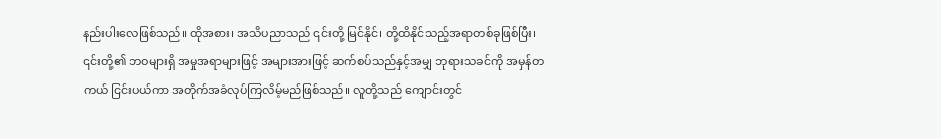နည်းပါးလေဖြစ်သည်။ ထိုအစား၊ အသိပညာသည် ၎င်းတို့ မြင်နိုင်၊ တို့ထိနိုင်သည့်အရာတစ်ခုဖြစ်ပြီး၊ ၎င်းတို့၏ ဘဝများရှိ အမှုအရာများဖြင့် အများအားဖြင့် ဆက်စပ်သည်နှင့်အမျှ ဘုရားသခင်ကို အမှန်တကယ် ငြင်းပယ်ကာ အတိုက်အခံလုပ်ကြလိမ့်မည်ဖြစ်သည်။ လူတို့သည် ကျောင်းတွင်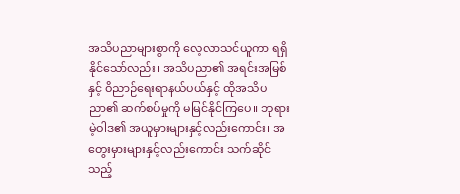အသိပညာများစွာကို လေ့လာသင်ယူကာ ရရှိနိုင်သော်လည်း၊ အသိပညာ၏ အရင်းအမြစ်နှင့် ဝိညာဉ်ရေးရာနယ်ပယ်နှင့် ထိုအသိပညာ၏ ဆက်စပ်မှုကို မမြင်နိုင်ကြပေ။ ဘုရားမဲ့ဝါဒ၏ အယူမှားများနှင့်လည်းကောင်း၊ အတွေးမှားများနှင့်လည်းကောင်း သက်ဆိုင်သည့်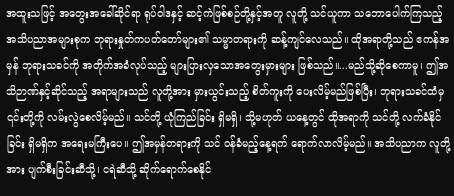အထူးသဖြင့် အတွေးအခေါ်ဆိုင်ရာ ရုပ်ဝါဒနှင့် ဆင့်ကဲဖြစ်စဉ်တို့နှင့်အတူ လူတို့ သင်ယူကာ သဘောပေါက်ကြသည့် အသိပညာအများစုက ဘုရားနှုတ်ကပတ်တော်များ၏ သမ္မာတရားကို ဆန့်ကျင်လေသည်။ ထိုအရာတို့သည် ဧကန်အမှန် ဘုရားသခင်ကို အတိုက်အခံလုပ်သည့် များပြားလှသောအတွေးမှားများ ဖြစ်သည်။...မည်သို့ဆိုစေကာမူ၊ ဤအသိဉာဏ်နှင့်ဆိုင်သည့် အရာများသည် လူတို့အား မှားယွင်းသည့် စိတ်ကူးကို ပေးလိမ့်မည်ဖြစ်ပြီး၊ ဘုရားသခင်ထံမှ ၎င်းတို့ကို လမ်းလွဲစေလိမ့်မည်။ သင်တို့ ယုံကြည်ခြင်း ရှိမရှိ၊ သို့မဟုတ် ယနေ့တွင် ထိုအရာကို သင်တို့ လက်ခံနိုင်ခြင်း ရှိမရှိက အရေးမကြီးပေ။ ဤအမှန်တရားကို သင် ဝန်ခံမည့်နေ့ရက် ရောက်လာလိမ့်မည်။ အသိပညာက လူတို့အား ပျက်စီးခြင်းဆီသို့၊ ငရဲဆီသို့ ဆိုက်ရောက်စေနိုင်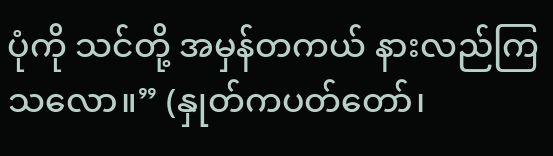ပုံကို သင်တို့ အမှန်တကယ် နားလည်ကြသလော။” (နှုတ်ကပတ်တော်၊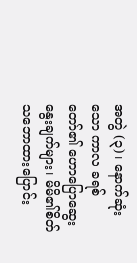အတွဲ (၃)၊ နောက်ဆုံးသော ကာလ ခရစ်တော်၏ ဟောပြောဆွေးနွေးချက်များ၊ မိမိ၏စိတ်သဘောထားပြောင်း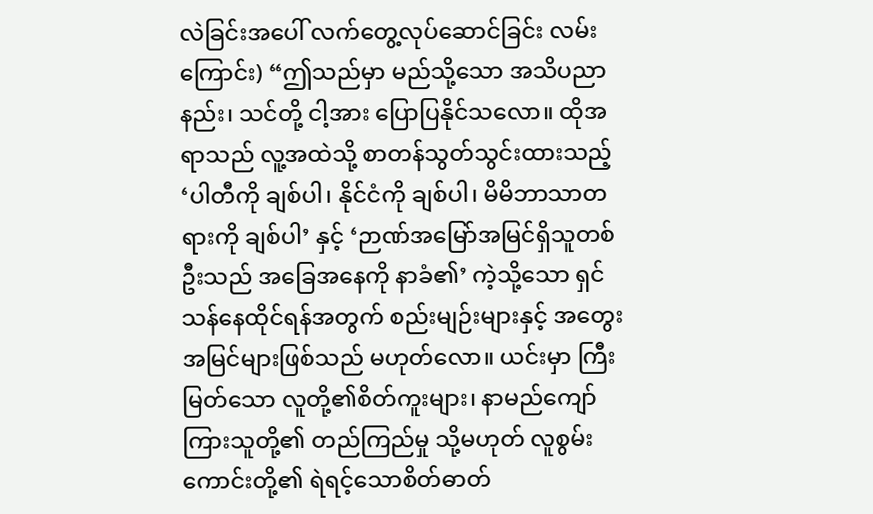လဲခြင်းအပေါ် လက်တွေ့လုပ်ဆောင်ခြင်း လမ်းကြောင်း) “ဤသည်မှာ မည်သို့သော အသိပညာနည်း၊ သင်တို့ ငါ့အား ပြောပြနိုင်သလော။ ထိုအရာသည် လူ့အထဲသို့ စာတန်သွတ်သွင်းထားသည့် ‘ပါတီကို ချစ်ပါ၊ နိုင်ငံကို ချစ်ပါ၊ မိမိဘာသာတရားကို ချစ်ပါ’ နှင့် ‘ဉာဏ်အမြော်အမြင်ရှိသူတစ်ဦးသည် အခြေအနေကို နာခံ၏’ ကဲ့သို့သော ရှင်သန်နေထိုင်ရန်အတွက် စည်းမျဉ်းများနှင့် အတွေးအမြင်များဖြစ်သည် မဟုတ်လော။ ယင်းမှာ ကြီးမြတ်သော လူတို့၏စိတ်ကူးများ၊ နာမည်ကျော်ကြားသူတို့၏ တည်ကြည်မှု သို့မဟုတ် လူစွမ်းကောင်းတို့၏ ရဲရင့်သောစိတ်ဓာတ်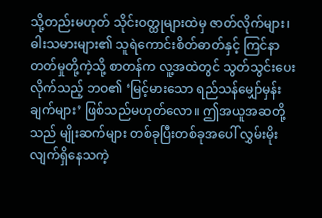သို့တည်းမဟုတ် သိုင်းဝတ္ထုများထဲမှ ဇာတ်လိုက်များ၊ ဓါးသမားများ၏ သူရဲကောင်းစိတ်ဓာတ်နှင့် ကြင်နာတတ်မှုတို့ကဲ့သို့ စာတန်က လူ့အထဲတွင် သွတ်သွင်းပေးလိုက်သည့် ဘဝ၏ ‘မြင့်မားသော ရည်သန်မျှော်မှန်းချက်များ’ ဖြစ်သည်မဟုတ်လော။ ဤအယူအဆတို့သည် မျိုးဆက်များ တစ်ခုပြီးတစ်ခုအပေါ် လွှမ်းမိုးလျက်ရှိနေသကဲ့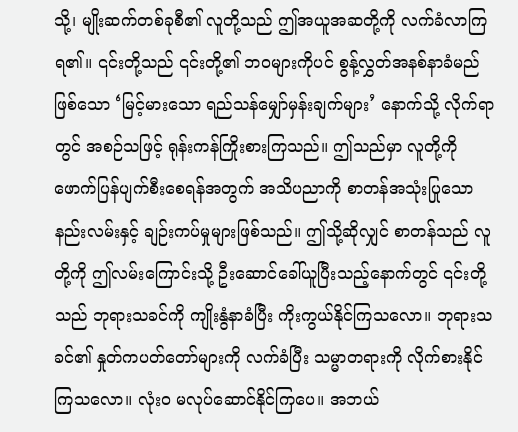သို့၊ မျိုးဆက်တစ်ခုစီ၏ လူတို့သည် ဤအယူအဆတို့ကို လက်ခံလာကြရ၏။ ၎င်းတို့သည် ၎င်းတို့၏ ဘဝများကိုပင် စွန့်လွှတ်အနစ်နာခံမည်ဖြစ်သော ‘မြင့်မားသော ရည်သန်မျှော်မှန်းချက်များ’ နောက်သို့ လိုက်ရာတွင် အစဉ်သဖြင့် ရုန်းကန်ကြိုးစားကြသည်။ ဤသည်မှာ လူတို့ကို ဖောက်ပြန်ပျက်စီးစေရန်အတွက် အသိပညာကို စာတန်အသုံးပြုသော နည်းလမ်းနှင့် ချဉ်းကပ်မှုများဖြစ်သည်။ ဤသို့ဆိုလျှင် စာတန်သည် လူတို့ကို ဤလမ်းကြောင်းသို့ ဦးဆောင်ခေါ်ယူပြီးသည့်နောက်တွင် ၎င်းတို့သည် ဘုရားသခင်ကို ကျိုးနွံနာခံပြီး ကိုးကွယ်နိုင်ကြသလော။ ဘုရားသခင်၏ နှုတ်ကပတ်တော်များကို လက်ခံပြီး သမ္မာတရားကို လိုက်စားနိုင်ကြသလော။ လုံးဝ မလုပ်ဆောင်နိုင်ကြပေ။ အဘယ်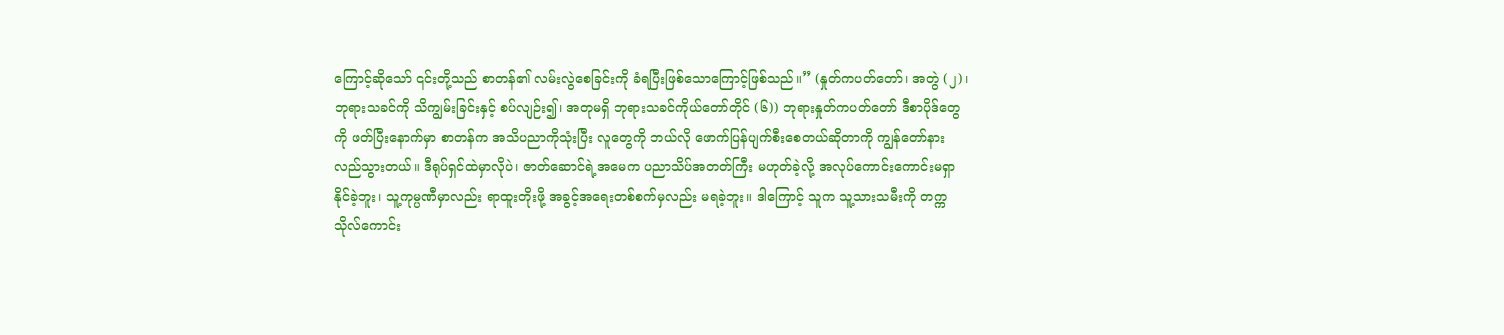ကြောင့်ဆိုသော် ၎င်းတို့သည် စာတန်၏ လမ်းလွဲစေခြင်းကို ခံရပြီးဖြစ်သောကြောင့်ဖြစ်သည်။” (နှုတ်ကပတ်တော်၊ အတွဲ (၂)၊ ဘုရားသခင်ကို သိကျွမ်းခြင်းနှင့် စပ်လျဉ်း၍၊ အတုမရှိ ဘုရားသခင်ကိုယ်တော်တိုင် (၆)) ဘုရားနှုတ်ကပတ်တော် ဒီစာပိုဒ်တွေကို ဖတ်ပြီးနောက်မှာ စာတန်က အသိပညာကိုသုံးပြီး လူတွေကို ဘယ်လို ဖောက်ပြန်ပျက်စီးစေတယ်ဆိုတာကို ကျွန်တော်နားလည်သွားတယ်။ ဒီရုပ်ရှင်ထဲမှာလိုပဲ၊ ဇာတ်ဆောင်ရဲ့အမေက ပညာသိပ်အတတ်ကြီး မဟုတ်ခဲ့လို့ အလုပ်ကောင်းကောင်းမရှာနိုင်ခဲ့ဘူး၊ သူ့ကုမ္ပဏီမှာလည်း ရာထူးတိုးဖို့ အခွင့်အရေးတစ်စက်မှလည်း မရခဲ့ဘူး။ ဒါကြောင့် သူက သူ့သားသမီးကို တက္ကသိုလ်ကောင်း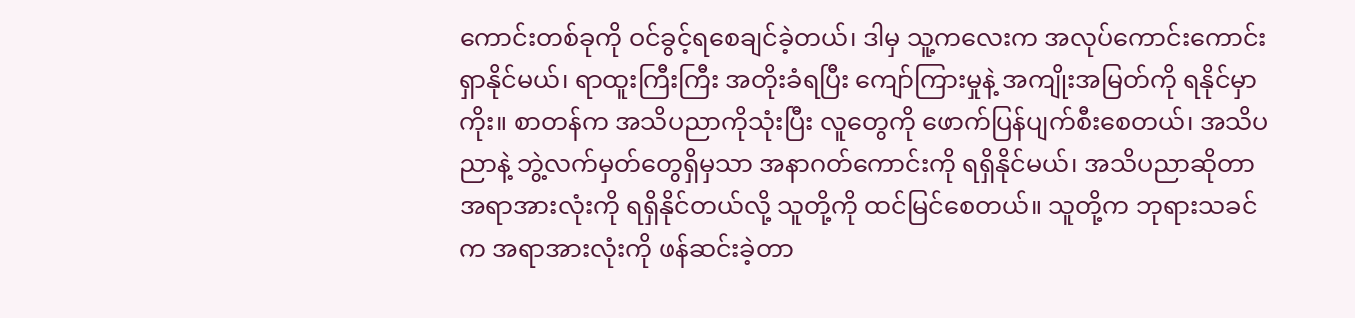ကောင်းတစ်ခုကို ဝင်ခွင့်ရစေချင်ခဲ့တယ်၊ ဒါမှ သူ့ကလေးက အလုပ်ကောင်းကောင်းရှာနိုင်မယ်၊ ရာထူးကြီးကြီး အတိုးခံရပြီး ကျော်ကြားမှုနဲ့ အကျိုးအမြတ်ကို ရနိုင်မှာကိုး။ စာတန်က အသိပညာကိုသုံးပြီး လူတွေကို ဖောက်ပြန်ပျက်စီးစေတယ်၊ အသိပညာနဲ့ ဘွဲ့လက်မှတ်တွေရှိမှသာ အနာဂတ်ကောင်းကို ရရှိနိုင်မယ်၊ အသိပညာဆိုတာ အရာအားလုံးကို ရရှိနိုင်တယ်လို့ သူတို့ကို ထင်မြင်စေတယ်။ သူတို့က ဘုရားသခင်က အရာအားလုံးကို ဖန်ဆင်းခဲ့တာ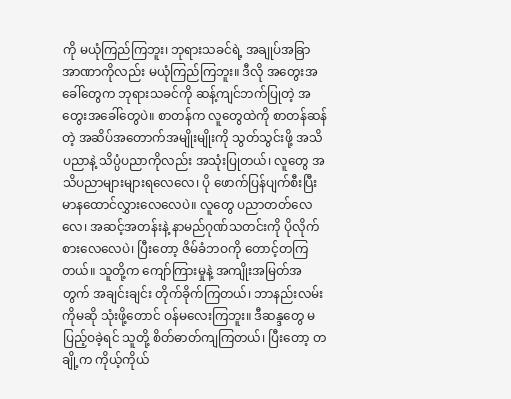ကို မယုံကြည်ကြဘူး၊ ဘုရားသခင်ရဲ့ အချုပ်အခြာအာဏာကိုလည်း မယုံကြည်ကြဘူး။ ဒီလို အတွေးအခေါ်တွေက ဘုရားသခင်ကို ဆန့်ကျင်ဘက်ပြုတဲ့ အတွေးအခေါ်တွေပဲ။ စာတန်က လူတွေထဲကို စာတန်ဆန်တဲ့ အဆိပ်အတောက်အမျိုးမျိုးကို သွတ်သွင်းဖို့ အသိပညာနဲ့ သိပ္ပံပညာကိုလည်း အသုံးပြုတယ်၊ လူတွေ အသိပညာများများရလေလေ၊ ပို ဖောက်ပြန်ပျက်စီးပြီး မာနထောင်လွှားလေလေပဲ။ လူတွေ ပညာတတ်လေလေ၊ အဆင့်အတန်းနဲ့ နာမည်ဂုဏ်သတင်းကို ပိုလိုက်စားလေလေပဲ၊ ပြီးတော့ ဇိမ်ခံဘဝကို တောင့်တကြတယ်။ သူတို့က ကျော်ကြားမှုနဲ့ အကျိုးအမြတ်အတွက် အချင်းချင်း တိုက်ခိုက်ကြတယ်၊ ဘာနည်းလမ်းကိုမဆို သုံးဖို့တောင် ဝန်မလေးကြဘူး။ ဒီဆန္ဒတွေ မပြည့်ဝခဲ့ရင် သူတို့ စိတ်ဓာတ်ကျကြတယ်၊ ပြီးတော့ တချို့က ကိုယ့်ကိုယ်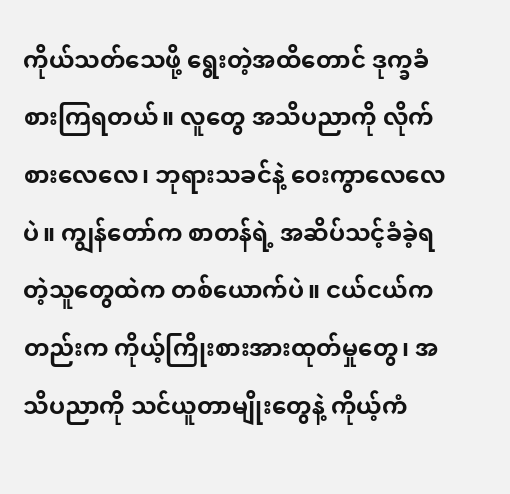ကိုယ်သတ်သေဖို့ ရွေးတဲ့အထိတောင် ဒုက္ခခံစားကြရတယ်။ လူတွေ အသိပညာကို လိုက်စားလေလေ၊ ဘုရားသခင်နဲ့ ဝေးကွာလေလေပဲ။ ကျွန်တော်က စာတန်ရဲ့ အဆိပ်သင့်ခံခဲ့ရတဲ့သူတွေထဲက တစ်ယောက်ပဲ။ ငယ်ငယ်ကတည်းက ကိုယ့်ကြိုးစားအားထုတ်မှုတွေ၊ အသိပညာကို သင်ယူတာမျိုးတွေနဲ့ ကိုယ့်ကံ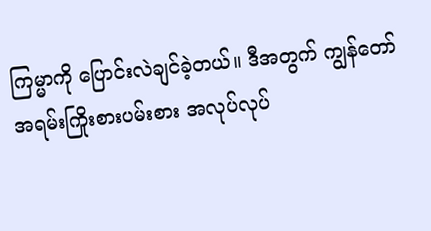ကြမ္မာကို ပြောင်းလဲချင်ခဲ့တယ်။ ဒီအတွက် ကျွန်တော် အရမ်းကြိုးစားပမ်းစား အလုပ်လုပ်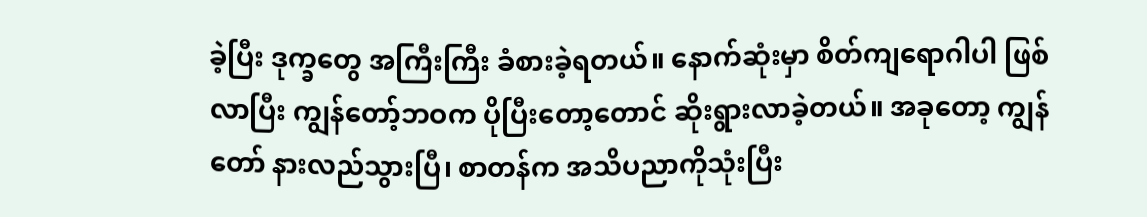ခဲ့ပြီး ဒုက္ခတွေ အကြီးကြီး ခံစားခဲ့ရတယ်။ နောက်ဆုံးမှာ စိတ်ကျရောဂါပါ ဖြစ်လာပြီး ကျွန်တော့်ဘဝက ပိုပြီးတော့တောင် ဆိုးရွားလာခဲ့တယ်။ အခုတော့ ကျွန်တော် နားလည်သွားပြီ၊ စာတန်က အသိပညာကိုသုံးပြီး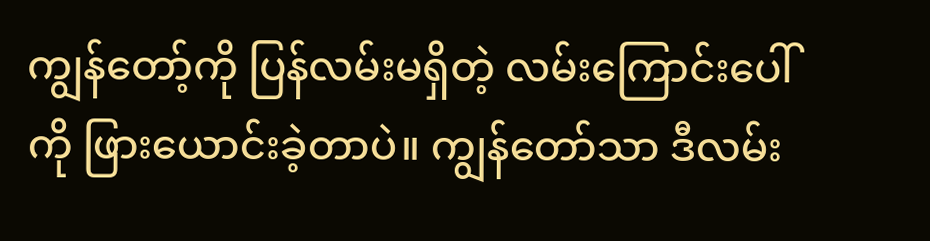ကျွန်တော့်ကို ပြန်လမ်းမရှိတဲ့ လမ်းကြောင်းပေါ်ကို ဖြားယောင်းခဲ့တာပဲ။ ကျွန်တော်သာ ဒီလမ်း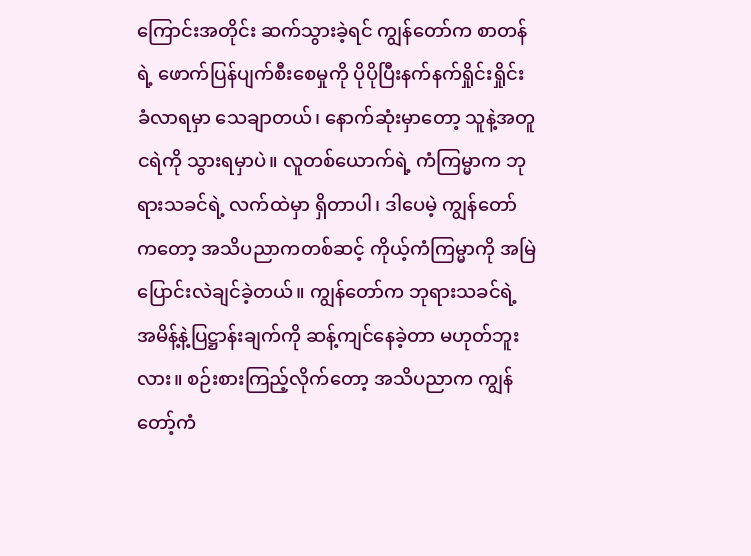ကြောင်းအတိုင်း ဆက်သွားခဲ့ရင် ကျွန်တော်က စာတန်ရဲ့ ဖောက်ပြန်ပျက်စီးစေမှုကို ပိုပိုပြီးနက်နက်ရှိုင်းရှိုင်း ခံလာရမှာ သေချာတယ်၊ နောက်ဆုံးမှာတော့ သူနဲ့အတူ ငရဲကို သွားရမှာပဲ။ လူတစ်ယောက်ရဲ့ ကံကြမ္မာက ဘုရားသခင်ရဲ့ လက်ထဲမှာ ရှိတာပါ၊ ဒါပေမဲ့ ကျွန်တော်ကတော့ အသိပညာကတစ်ဆင့် ကိုယ့်ကံကြမ္မာကို အမြဲ ပြောင်းလဲချင်ခဲ့တယ်။ ကျွန်တော်က ဘုရားသခင်ရဲ့ အမိန့်နဲ့ပြဋ္ဌာန်းချက်ကို ဆန့်ကျင်နေခဲ့တာ မဟုတ်ဘူးလား။ စဉ်းစားကြည့်လိုက်တော့ အသိပညာက ကျွန်တော့်ကံ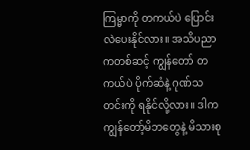ကြမ္မာကို တကယ်ပဲ ပြောင်းလဲပေးနိုင်လား။ အသိပညာကတစ်ဆင့် ကျွန်တော် တကယ်ပဲ ပိုက်ဆံနဲ့ ဂုဏ်သတင်းကို ရနိုင်လို့လား။ ဒါက ကျွန်တော့်မိဘတွေနဲ့ မိသားစု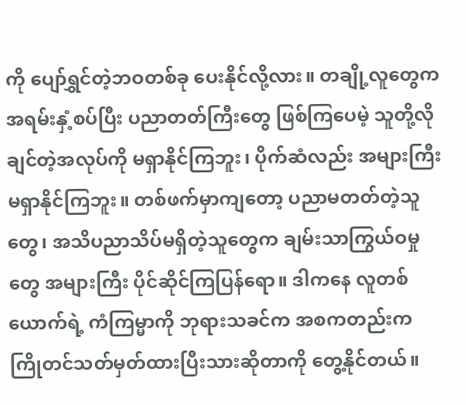ကို ပျော်ရွှင်တဲ့ဘဝတစ်ခု ပေးနိုင်လို့လား။ တချို့လူတွေက အရမ်းနှံ့စပ်ပြီး ပညာတတ်ကြီးတွေ ဖြစ်ကြပေမဲ့ သူတို့လိုချင်တဲ့အလုပ်ကို မရှာနိုင်ကြဘူး၊ ပိုက်ဆံလည်း အများကြီး မရှာနိုင်ကြဘူး။ တစ်ဖက်မှာကျတော့ ပညာမတတ်တဲ့သူတွေ၊ အသိပညာသိပ်မရှိတဲ့သူတွေက ချမ်းသာကြွယ်ဝမှုတွေ အများကြီး ပိုင်ဆိုင်ကြပြန်ရော။ ဒါကနေ လူတစ်ယောက်ရဲ့ ကံကြမ္မာကို ဘုရားသခင်က အစကတည်းက ကြိုတင်သတ်မှတ်ထားပြီးသားဆိုတာကို တွေ့နိုင်တယ်။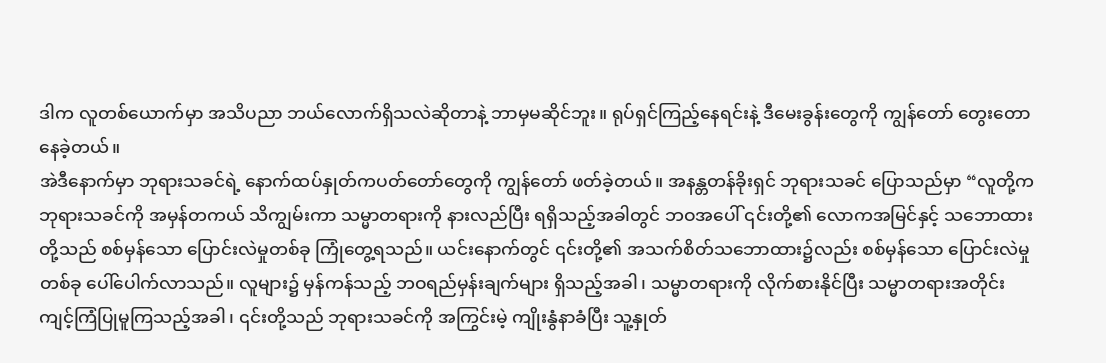ဒါက လူတစ်ယောက်မှာ အသိပညာ ဘယ်လောက်ရှိသလဲဆိုတာနဲ့ ဘာမှမဆိုင်ဘူး။ ရုပ်ရှင်ကြည့်နေရင်းနဲ့ ဒီမေးခွန်းတွေကို ကျွန်တော် တွေးတောနေခဲ့တယ်။
အဲဒီနောက်မှာ ဘုရားသခင်ရဲ့ နောက်ထပ်နှုတ်ကပတ်တော်တွေကို ကျွန်တော် ဖတ်ခဲ့တယ်။ အနန္တတန်ခိုးရှင် ဘုရားသခင် ပြောသည်မှာ “လူတို့က ဘုရားသခင်ကို အမှန်တကယ် သိကျွမ်းကာ သမ္မာတရားကို နားလည်ပြီး ရရှိသည့်အခါတွင် ဘဝအပေါ် ၎င်းတို့၏ လောကအမြင်နှင့် သဘောထားတို့သည် စစ်မှန်သော ပြောင်းလဲမှုတစ်ခု ကြုံတွေ့ရသည်။ ယင်းနောက်တွင် ၎င်းတို့၏ အသက်စိတ်သဘောထား၌လည်း စစ်မှန်သော ပြောင်းလဲမှုတစ်ခု ပေါ်ပေါက်လာသည်။ လူများ၌ မှန်ကန်သည့် ဘဝရည်မှန်းချက်များ ရှိသည့်အခါ၊ သမ္မာတရားကို လိုက်စားနိုင်ပြီး သမ္မာတရားအတိုင်း ကျင့်ကြံပြုမူကြသည့်အခါ၊ ၎င်းတို့သည် ဘုရားသခင်ကို အကြွင်းမဲ့ ကျိုးနွံနာခံပြီး သူ့နှုတ်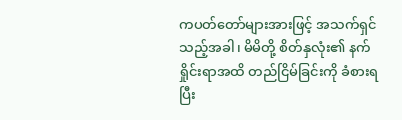ကပတ်တော်များအားဖြင့် အသက်ရှင်သည့်အခါ၊ မိမိတို့ စိတ်နှလုံး၏ နက်ရှိုင်းရာအထိ တည်ငြိမ်ခြင်းကို ခံစားရပြီး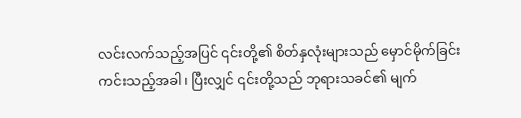လင်းလက်သည့်အပြင် ၎င်းတို့၏ စိတ်နှလုံးများသည် မှောင်မိုက်ခြင်း ကင်းသည့်အခါ၊ ပြီးလျှင် ၎င်းတို့သည် ဘုရားသခင်၏ မျက်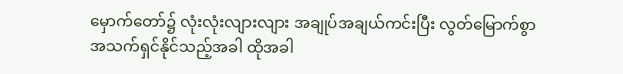မှောက်တော်၌ လုံးလုံးလျားလျား အချုပ်အချယ်ကင်းပြီး လွတ်မြောက်စွာ အသက်ရှင်နိုင်သည့်အခါ ထိုအခါ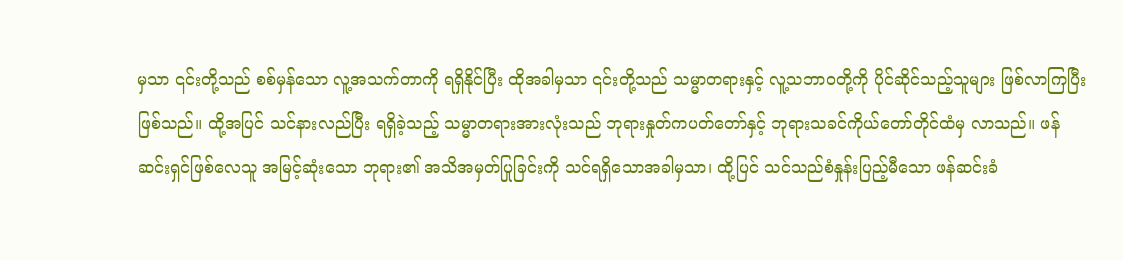မှသာ ၎င်းတို့သည် စစ်မှန်သော လူ့အသက်တာကို ရရှိနိုင်ပြီး ထိုအခါမှသာ ၎င်းတို့သည် သမ္မာတရားနှင့် လူ့သဘာဝတို့ကို ပိုင်ဆိုင်သည့်သူများ ဖြစ်လာကြပြီးဖြစ်သည်။ ထို့အပြင် သင်နားလည်ပြီး ရရှိခဲ့သည့် သမ္မာတရားအားလုံးသည် ဘုရားနှုတ်ကပတ်တော်နှင့် ဘုရားသခင်ကိုယ်တော်တိုင်ထံမှ လာသည်။ ဖန်ဆင်းရှင်ဖြစ်လေသူ အမြင့်ဆုံးသော ဘုရား၏ အသိအမှတ်ပြုခြင်းကို သင်ရရှိသောအခါမှသာ၊ ထို့ပြင် သင်သည်စံနှုန်းပြည့်မီသော ဖန်ဆင်းခံ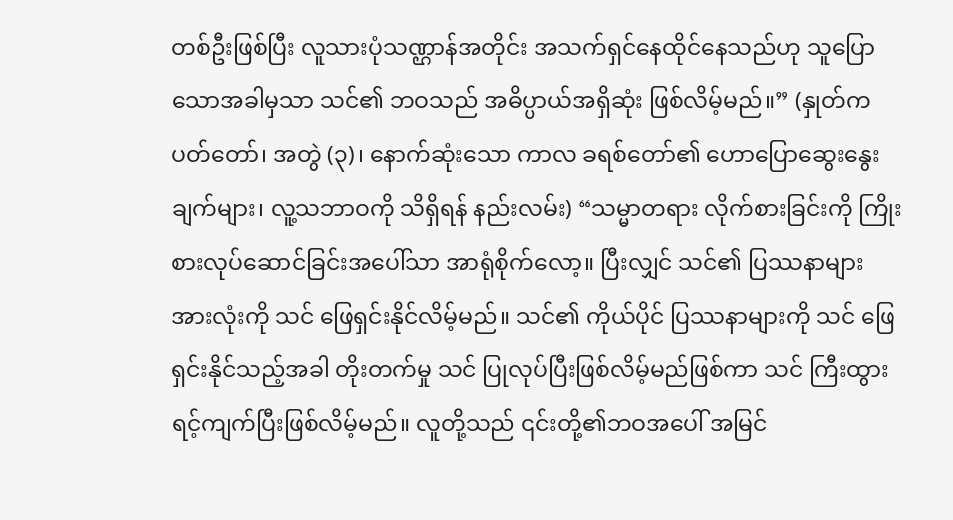တစ်ဦးဖြစ်ပြီး လူသားပုံသဏ္ဌာန်အတိုင်း အသက်ရှင်နေထိုင်နေသည်ဟု သူပြောသောအခါမှသာ သင်၏ ဘဝသည် အဓိပ္ပာယ်အရှိဆုံး ဖြစ်လိမ့်မည်။” (နှုတ်ကပတ်တော်၊ အတွဲ (၃)၊ နောက်ဆုံးသော ကာလ ခရစ်တော်၏ ဟောပြောဆွေးနွေးချက်များ၊ လူ့သဘာဝကို သိရှိရန် နည်းလမ်း) “သမ္မာတရား လိုက်စားခြင်းကို ကြိုးစားလုပ်ဆောင်ခြင်းအပေါ်သာ အာရုံစိုက်လော့။ ပြီးလျှင် သင်၏ ပြဿနာများအားလုံးကို သင် ဖြေရှင်းနိုင်လိမ့်မည်။ သင်၏ ကိုယ်ပိုင် ပြဿနာများကို သင် ဖြေရှင်းနိုင်သည့်အခါ တိုးတက်မှု သင် ပြုလုပ်ပြီးဖြစ်လိမ့်မည်ဖြစ်ကာ သင် ကြီးထွားရင့်ကျက်ပြီးဖြစ်လိမ့်မည်။ လူတို့သည် ၎င်းတို့၏ဘဝအပေါ် အမြင်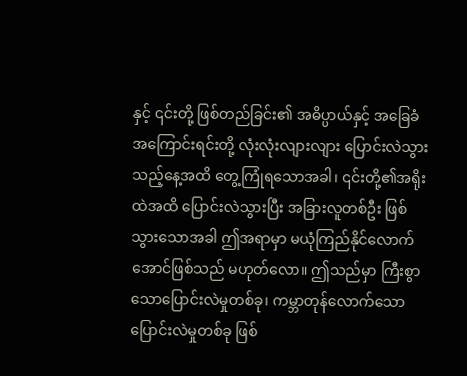နှင့် ၎င်းတို့ ဖြစ်တည်ခြင်း၏ အဓိပ္ပာယ်နှင့် အခြေခံအကြောင်းရင်းတို့ လုံးလုံးလျားလျား ပြောင်းလဲသွားသည့်နေ့အထိ တွေ့ကြုံရသောအခါ၊ ၎င်းတို့၏အရိုးထဲအထိ ပြောင်းလဲသွားပြီး အခြားလူတစ်ဦး ဖြစ်သွားသောအခါ ဤအရာမှာ မယုံကြည်နိုင်လောက်အောင်ဖြစ်သည် မဟုတ်လော။ ဤသည်မှာ ကြီးစွာသောပြောင်းလဲမှုတစ်ခု၊ ကမ္ဘာတုန်လောက်သော ပြောင်းလဲမှုတစ်ခု ဖြစ်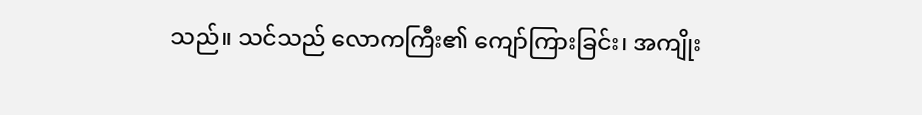သည်။ သင်သည် လောကကြီး၏ ကျော်ကြားခြင်း၊ အကျိုး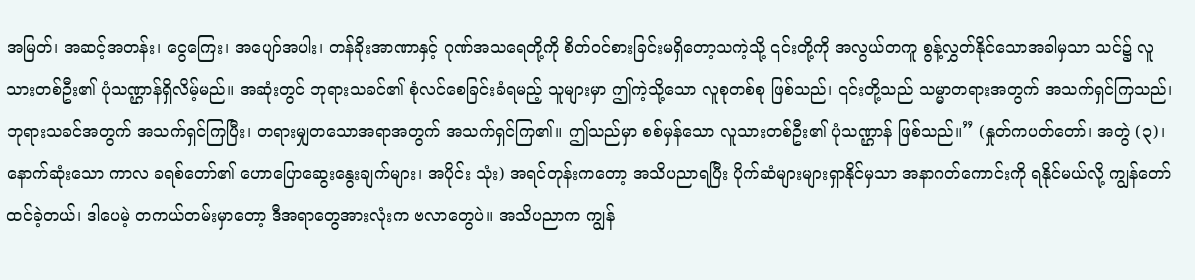အမြတ်၊ အဆင့်အတန်း၊ ငွေကြေး၊ အပျော်အပါး၊ တန်ခိုးအာဏာနှင့် ဂုဏ်အသရေတို့ကို စိတ်ဝင်စားခြင်းမရှိတော့သကဲ့သို့ ၎င်းတို့ကို အလွယ်တကူ စွန့်လွှတ်နိုင်သောအခါမှသာ သင်၌ လူသားတစ်ဦး၏ ပုံသဏ္ဌာန်ရှိလိမ့်မည်။ အဆုံးတွင် ဘုရားသခင်၏ စုံလင်စေခြင်းခံရမည့် သူများမှာ ဤကဲ့သို့သော လူစုတစ်စု ဖြစ်သည်၊ ၎င်းတို့သည် သမ္မာတရားအတွက် အသက်ရှင်ကြသည်၊ ဘုရားသခင်အတွက် အသက်ရှင်ကြပြီး၊ တရားမျှတသောအရာအတွက် အသက်ရှင်ကြ၏။ ဤသည်မှာ စစ်မှန်သော လူသားတစ်ဦး၏ ပုံသဏ္ဌာန် ဖြစ်သည်။” (နှုတ်ကပတ်တော်၊ အတွဲ (၃)၊ နောက်ဆုံးသော ကာလ ခရစ်တော်၏ ဟောပြောဆွေးနွေးချက်များ၊ အပိုင်း သုံး) အရင်တုန်းကတော့ အသိပညာရပြီး ပိုက်ဆံများများရှာနိုင်မှသာ အနာဂတ်ကောင်းကို ရနိုင်မယ်လို့ ကျွန်တော်ထင်ခဲ့တယ်၊ ဒါပေမဲ့ တကယ်တမ်းမှာတော့ ဒီအရာတွေအားလုံးက ဗလာတွေပဲ။ အသိပညာက ကျွန်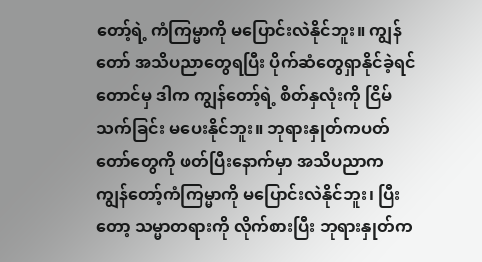တော့်ရဲ့ ကံကြမ္မာကို မပြောင်းလဲနိုင်ဘူး။ ကျွန်တော် အသိပညာတွေရပြီး ပိုက်ဆံတွေရှာနိုင်ခဲ့ရင်တောင်မှ ဒါက ကျွန်တော့်ရဲ့ စိတ်နှလုံးကို ငြိမ်သက်ခြင်း မပေးနိုင်ဘူး။ ဘုရားနှုတ်ကပတ်တော်တွေကို ဖတ်ပြီးနောက်မှာ အသိပညာက ကျွန်တော့်ကံကြမ္မာကို မပြောင်းလဲနိုင်ဘူး၊ ပြီးတော့ သမ္မာတရားကို လိုက်စားပြီး ဘုရားနှုတ်က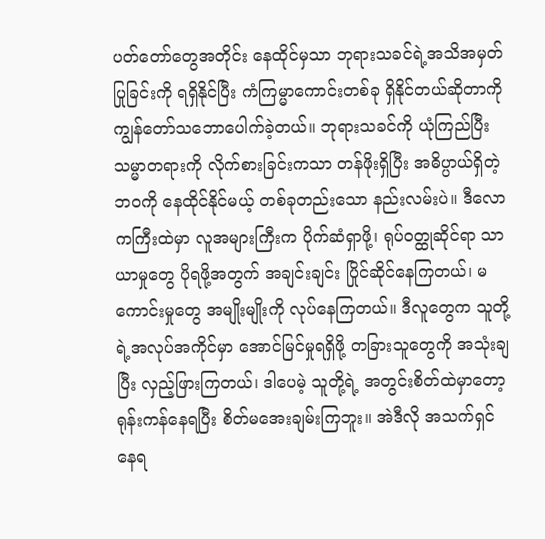ပတ်တော်တွေအတိုင်း နေထိုင်မှသာ ဘုရားသခင်ရဲ့အသိအမှတ်ပြုခြင်းကို ရရှိနိုင်ပြီး ကံကြမ္မာကောင်းတစ်ခု ရှိနိုင်တယ်ဆိုတာကို ကျွန်တော်သဘောပေါက်ခဲ့တယ်။ ဘုရားသခင်ကို ယုံကြည်ပြီး သမ္မာတရားကို လိုက်စားခြင်းကသာ တန်ဖိုးရှိပြီး အဓိပ္ပာယ်ရှိတဲ့ ဘဝကို နေထိုင်နိုင်မယ့် တစ်ခုတည်းသော နည်းလမ်းပဲ။ ဒီလောကကြီးထဲမှာ လူအများကြီးက ပိုက်ဆံရှာဖို့၊ ရုပ်ဝတ္ထုဆိုင်ရာ သာယာမှုတွေ ပိုရဖို့အတွက် အချင်းချင်း ပြိုင်ဆိုင်နေကြတယ်၊ မကောင်းမှုတွေ အမျိုးမျိုးကို လုပ်နေကြတယ်။ ဒီလူတွေက သူတို့ရဲ့အလုပ်အကိုင်မှာ အောင်မြင်မှုရရှိဖို့ တခြားသူတွေကို အသုံးချပြီး လှည့်ဖြားကြတယ်၊ ဒါပေမဲ့ သူတို့ရဲ့ အတွင်းစိတ်ထဲမှာတော့ ရုန်းကန်နေရပြီး စိတ်မအေးချမ်းကြဘူး။ အဲဒီလို အသက်ရှင်နေရ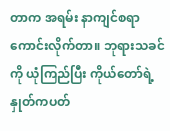တာက အရမ်း နာကျင်စရာကောင်းလိုက်တာ။ ဘုရားသခင်ကို ယုံကြည်ပြီး ကိုယ်တော်ရဲ့ နှုတ်ကပတ်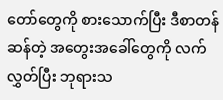တော်တွေကို စားသောက်ပြီး ဒီစာတန်ဆန်တဲ့ အတွေးအခေါ်တွေကို လက်လွှတ်ပြီး ဘုရားသ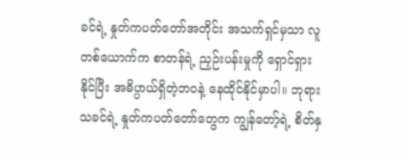ခင်ရဲ့ နှုတ်ကပတ်တော်အတိုင်း အသက်ရှင်မှသာ လူတစ်ယောက်က စာတန်ရဲ့ ညှဉ်းပန်းမှုကို ရှောင်ရှားနိုင်ပြီး အဓိပ္ပာယ်ရှိတဲ့ဘဝနဲ့ နေထိုင်နိုင်မှာပါ။ ဘုရားသခင်ရဲ့ နှုတ်ကပတ်တော်တွေက ကျွန်တော့်ရဲ့ စိတ်နှ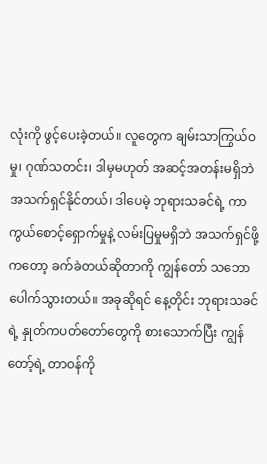လုံးကို ဖွင့်ပေးခဲ့တယ်။ လူတွေက ချမ်းသာကြွယ်ဝမှု၊ ဂုဏ်သတင်း၊ ဒါမှမဟုတ် အဆင့်အတန်းမရှိဘဲ အသက်ရှင်နိုင်တယ်၊ ဒါပေမဲ့ ဘုရားသခင်ရဲ့ ကာကွယ်စောင့်ရှောက်မှုနဲ့ လမ်းပြမှုမရှိဘဲ အသက်ရှင်ဖို့ကတော့ ခက်ခဲတယ်ဆိုတာကို ကျွန်တော် သဘောပေါက်သွားတယ်။ အခုဆိုရင် နေ့တိုင်း ဘုရားသခင်ရဲ့ နှုတ်ကပတ်တော်တွေကို စားသောက်ပြီး ကျွန်တော့်ရဲ့ တာဝန်ကို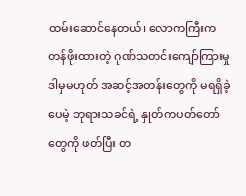ထမ်းဆောင်နေတယ်၊ လောကကြီးက တန်ဖိုးထားတဲ့ ဂုဏ်သတင်းကျော်ကြားမှု ဒါမှမဟုတ် အဆင့်အတန်းတွေကို မရရှိခဲ့ပေမဲ့ ဘုရားသခင်ရဲ့ နှုတ်ကပတ်တော်တွေကို ဖတ်ပြီး တ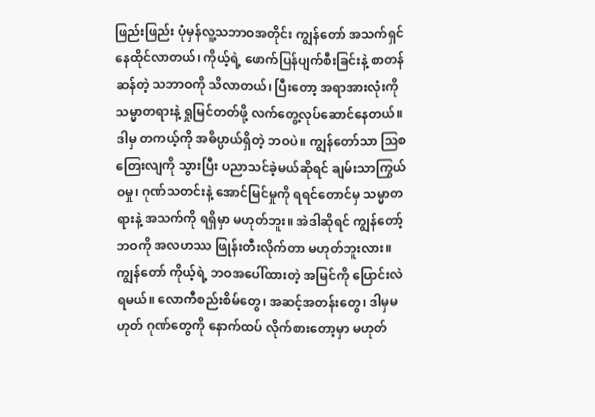ဖြည်းဖြည်း ပုံမှန်လူ့သဘာဝအတိုင်း ကျွန်တော် အသက်ရှင်နေထိုင်လာတယ်၊ ကိုယ့်ရဲ့ ဖောက်ပြန်ပျက်စီးခြင်းနဲ့ စာတန်ဆန်တဲ့ သဘာဝကို သိလာတယ်၊ ပြီးတော့ အရာအားလုံးကို သမ္မာတရားနဲ့ ရှုမြင်တတ်ဖို့ လက်တွေ့လုပ်ဆောင်နေတယ်။ ဒါမှ တကယ့်ကို အဓိပ္ပာယ်ရှိတဲ့ ဘဝပဲ။ ကျွန်တော်သာ ဩစတြေးလျကို သွားပြီး ပညာသင်ခဲ့မယ်ဆိုရင် ချမ်းသာကြွယ်ဝမှု၊ ဂုဏ်သတင်းနဲ့ အောင်မြင်မှုကို ရရင်တောင်မှ သမ္မာတရားနဲ့ အသက်ကို ရရှိမှာ မဟုတ်ဘူး။ အဲဒါဆိုရင် ကျွန်တော့်ဘဝကို အလဟဿ ဖြုန်းတီးလိုက်တာ မဟုတ်ဘူးလား။ ကျွန်တော် ကိုယ့်ရဲ့ ဘဝအပေါ်ထားတဲ့ အမြင်ကို ပြောင်းလဲရမယ်။ လောကီစည်းစိမ်တွေ၊ အဆင့်အတန်းတွေ၊ ဒါမှမဟုတ် ဂုဏ်တွေကို နောက်ထပ် လိုက်စားတော့မှာ မဟုတ်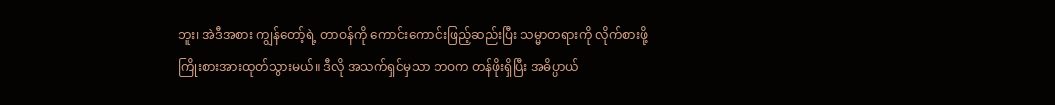ဘူး၊ အဲဒီအစား ကျွန်တော့်ရဲ့ တာဝန်ကို ကောင်းကောင်းဖြည့်ဆည်းပြီး သမ္မာတရားကို လိုက်စားဖို့ ကြိုးစားအားထုတ်သွားမယ်။ ဒီလို အသက်ရှင်မှသာ ဘဝက တန်ဖိုးရှိပြီး အဓိပ္ပာယ်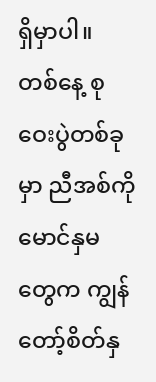ရှိမှာပါ။
တစ်နေ့ စုဝေးပွဲတစ်ခုမှာ ညီအစ်ကိုမောင်နှမတွေက ကျွန်တော့်စိတ်နှ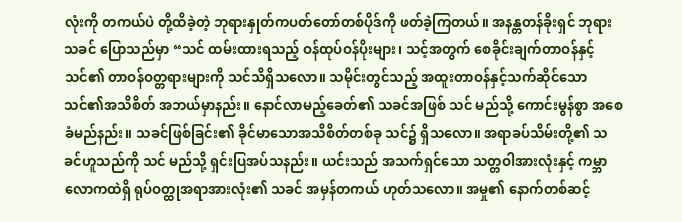လုံးကို တကယ်ပဲ တို့ထိခဲ့တဲ့ ဘုရားနှုတ်ကပတ်တော်တစ်ပိုဒ်ကို ဖတ်ခဲ့ကြတယ်။ အနန္တတန်ခိုးရှင် ဘုရားသခင် ပြောသည်မှာ “သင် ထမ်းထားရသည့် ဝန်ထုပ်ဝန်ပိုးများ၊ သင့်အတွက် စေခိုင်းချက်တာဝန်နှင့် သင်၏ တာဝန်ဝတ္တရားများကို သင်သိရှိသလော။ သမိုင်းတွင်သည့် အထူးတာဝန်နှင့်သက်ဆိုင်သော သင်၏အသိစိတ် အဘယ်မှာနည်း။ နောင်လာမည့်ခေတ်၏ သခင်အဖြစ် သင် မည်သို့ ကောင်းမွန်စွာ အစေခံမည်နည်း။ သခင်ဖြစ်ခြင်း၏ ခိုင်မာသောအသိစိတ်တစ်ခု သင်၌ ရှိသလော။ အရာခပ်သိမ်းတို့၏ သခင်ဟူသည်ကို သင် မည်သို့ ရှင်းပြအပ်သနည်း။ ယင်းသည် အသက်ရှင်သော သတ္တဝါအားလုံးနှင့် ကမ္ဘာလောကထဲရှိ ရုပ်ဝတ္ထုအရာအားလုံး၏ သခင် အမှန်တကယ် ဟုတ်သလော။ အမှု၏ နောက်တစ်ဆင့်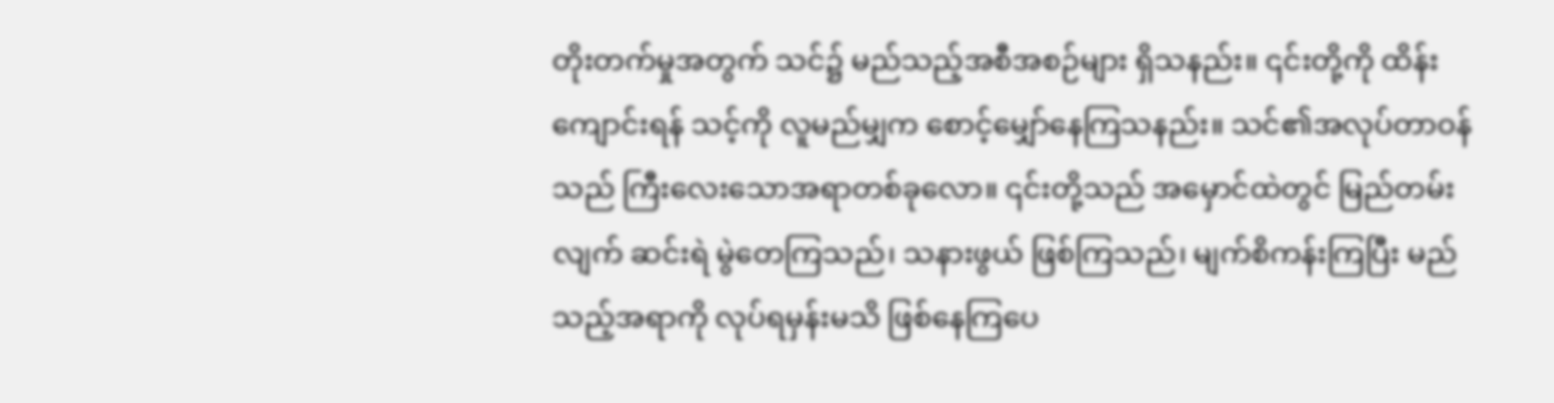တိုးတက်မှုအတွက် သင်၌ မည်သည့်အစီအစဉ်များ ရှိသနည်း။ ၎င်းတို့ကို ထိန်းကျောင်းရန် သင့်ကို လူမည်မျှက စောင့်မျှော်နေကြသနည်း။ သင်၏အလုပ်တာဝန်သည် ကြီးလေးသောအရာတစ်ခုလော။ ၎င်းတို့သည် အမှောင်ထဲတွင် မြည်တမ်းလျက် ဆင်းရဲ မွဲတေကြသည်၊ သနားဖွယ် ဖြစ်ကြသည်၊ မျက်စိကန်းကြပြီး မည်သည့်အရာကို လုပ်ရမှန်းမသိ ဖြစ်နေကြပေ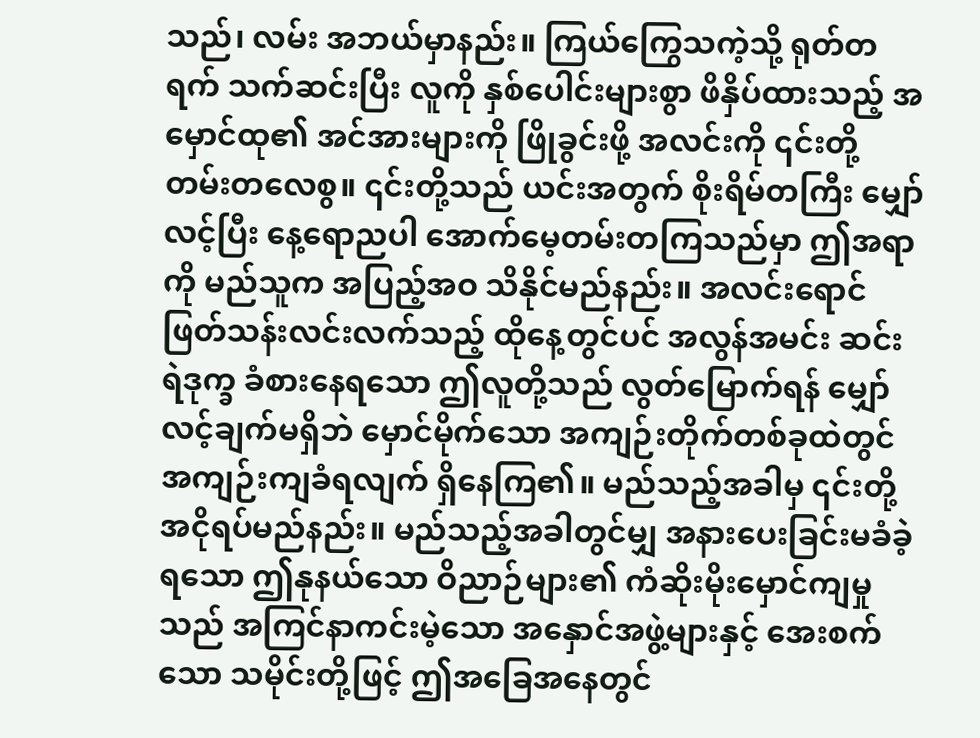သည်၊ လမ်း အဘယ်မှာနည်း။ ကြယ်ကြွေသကဲ့သို့ ရုတ်တရက် သက်ဆင်းပြီး လူကို နှစ်ပေါင်းများစွာ ဖိနှိပ်ထားသည့် အမှောင်ထု၏ အင်အားများကို ဖြိုခွင်းဖို့ အလင်းကို ၎င်းတို့ တမ်းတလေစွ။ ၎င်းတို့သည် ယင်းအတွက် စိုးရိမ်တကြီး မျှော်လင့်ပြီး နေ့ရောညပါ အောက်မေ့တမ်းတကြသည်မှာ ဤအရာကို မည်သူက အပြည့်အဝ သိနိုင်မည်နည်း။ အလင်းရောင် ဖြတ်သန်းလင်းလက်သည့် ထိုနေ့တွင်ပင် အလွန်အမင်း ဆင်းရဲဒုက္ခ ခံစားနေရသော ဤလူတို့သည် လွတ်မြောက်ရန် မျှော်လင့်ချက်မရှိဘဲ မှောင်မိုက်သော အကျဉ်းတိုက်တစ်ခုထဲတွင် အကျဉ်းကျခံရလျက် ရှိနေကြ၏။ မည်သည့်အခါမှ ၎င်းတို့ အငိုရပ်မည်နည်း။ မည်သည့်အခါတွင်မျှ အနားပေးခြင်းမခံခဲ့ရသော ဤနုနယ်သော ဝိညာဉ်များ၏ ကံဆိုးမိုးမှောင်ကျမှုသည် အကြင်နာကင်းမဲ့သော အနှောင်အဖွဲ့များနှင့် အေးစက်သော သမိုင်းတို့ဖြင့် ဤအခြေအနေတွင်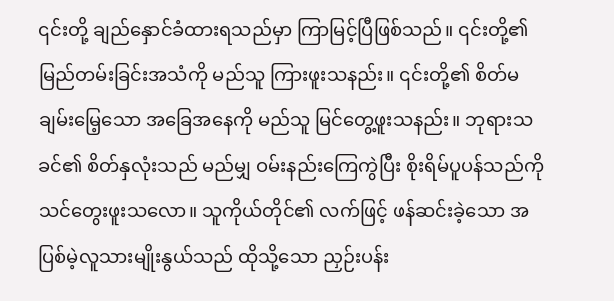၎င်းတို့ ချည်နှောင်ခံထားရသည်မှာ ကြာမြင့်ပြီဖြစ်သည်။ ၎င်းတို့၏ မြည်တမ်းခြင်းအသံကို မည်သူ ကြားဖူးသနည်း။ ၎င်းတို့၏ စိတ်မချမ်းမြေ့သော အခြေအနေကို မည်သူ မြင်တွေ့ဖူးသနည်း။ ဘုရားသခင်၏ စိတ်နှလုံးသည် မည်မျှ ဝမ်းနည်းကြေကွဲပြီး စိုးရိမ်ပူပန်သည်ကို သင်တွေးဖူးသလော။ သူကိုယ်တိုင်၏ လက်ဖြင့် ဖန်ဆင်းခဲ့သော အပြစ်မဲ့လူသားမျိုးနွယ်သည် ထိုသို့သော ညှဉ်းပန်း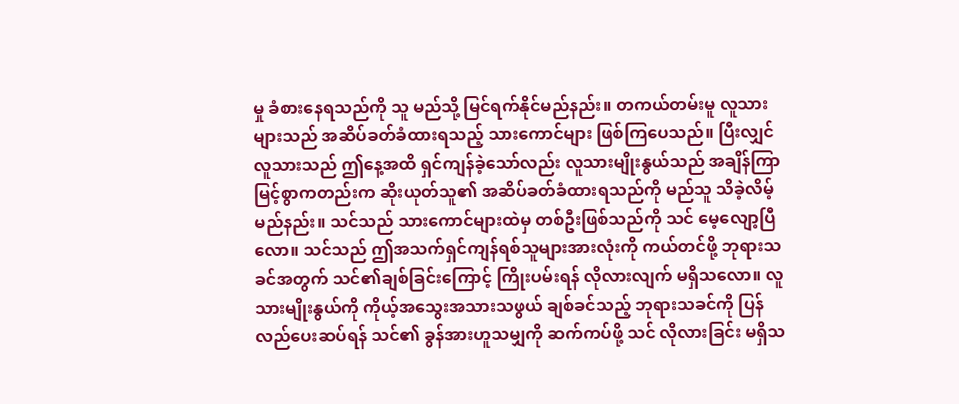မှု ခံစားနေရသည်ကို သူ မည်သို့ မြင်ရက်နိုင်မည်နည်း။ တကယ်တမ်းမူ လူသားများသည် အဆိပ်ခတ်ခံထားရသည့် သားကောင်များ ဖြစ်ကြပေသည်။ ပြီးလျှင် လူသားသည် ဤနေ့အထိ ရှင်ကျန်ခဲ့သော်လည်း လူသားမျိုးနွယ်သည် အချိန်ကြာမြင့်စွာကတည်းက ဆိုးယုတ်သူ၏ အဆိပ်ခတ်ခံထားရသည်ကို မည်သူ သိခဲ့လိမ့်မည်နည်း။ သင်သည် သားကောင်များထဲမှ တစ်ဦးဖြစ်သည်ကို သင် မေ့လျော့ပြီလော။ သင်သည် ဤအသက်ရှင်ကျန်ရစ်သူများအားလုံးကို ကယ်တင်ဖို့ ဘုရားသခင်အတွက် သင်၏ချစ်ခြင်းကြောင့် ကြိုးပမ်းရန် လိုလားလျက် မရှိသလော။ လူသားမျိုးနွယ်ကို ကိုယ့်အသွေးအသားသဖွယ် ချစ်ခင်သည့် ဘုရားသခင်ကို ပြန်လည်ပေးဆပ်ရန် သင်၏ ခွန်အားဟူသမျှကို ဆက်ကပ်ဖို့ သင် လိုလားခြင်း မရှိသ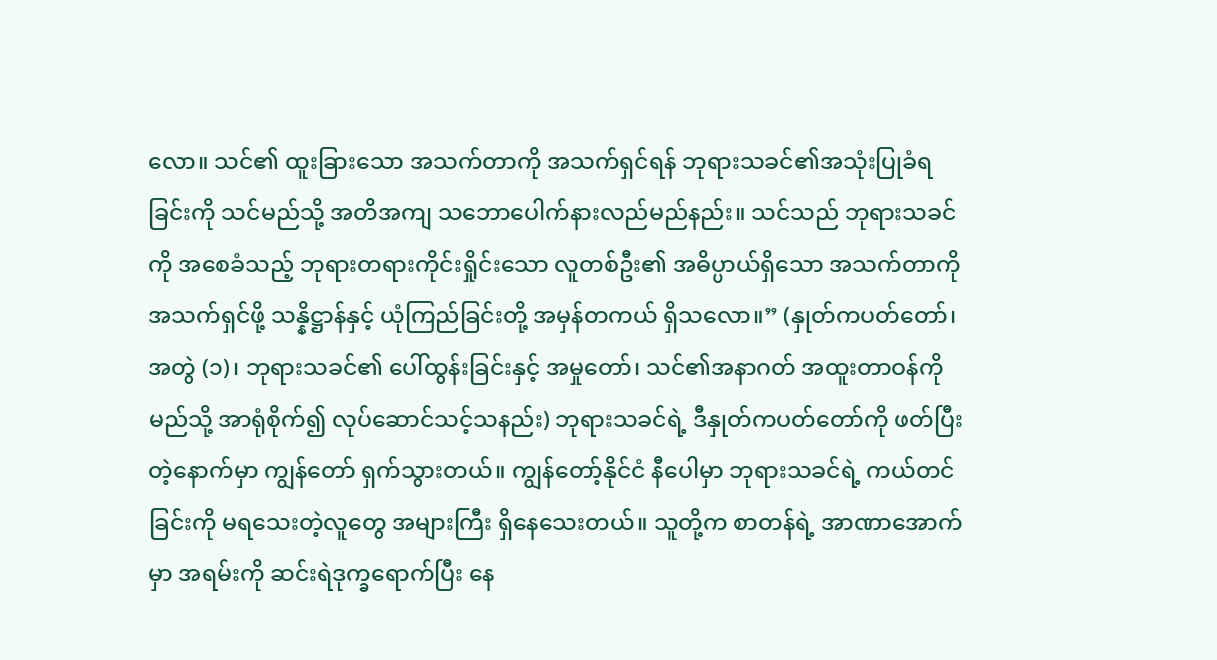လော။ သင်၏ ထူးခြားသော အသက်တာကို အသက်ရှင်ရန် ဘုရားသခင်၏အသုံးပြုခံရခြင်းကို သင်မည်သို့ အတိအကျ သဘောပေါက်နားလည်မည်နည်း။ သင်သည် ဘုရားသခင်ကို အစေခံသည့် ဘုရားတရားကိုင်းရှိုင်းသော လူတစ်ဦး၏ အဓိပ္ပာယ်ရှိသော အသက်တာကို အသက်ရှင်ဖို့ သန္နိဋ္ဌာန်နှင့် ယုံကြည်ခြင်းတို့ အမှန်တကယ် ရှိသလော။” (နှုတ်ကပတ်တော်၊ အတွဲ (၁)၊ ဘုရားသခင်၏ ပေါ်ထွန်းခြင်းနှင့် အမှုတော်၊ သင်၏အနာဂတ် အထူးတာဝန်ကို မည်သို့ အာရုံစိုက်၍ လုပ်ဆောင်သင့်သနည်း) ဘုရားသခင်ရဲ့ ဒီနှုတ်ကပတ်တော်ကို ဖတ်ပြီးတဲ့နောက်မှာ ကျွန်တော် ရှက်သွားတယ်။ ကျွန်တော့်နိုင်ငံ နီပေါမှာ ဘုရားသခင်ရဲ့ ကယ်တင်ခြင်းကို မရသေးတဲ့လူတွေ အများကြီး ရှိနေသေးတယ်။ သူတို့က စာတန်ရဲ့ အာဏာအောက်မှာ အရမ်းကို ဆင်းရဲဒုက္ခရောက်ပြီး နေ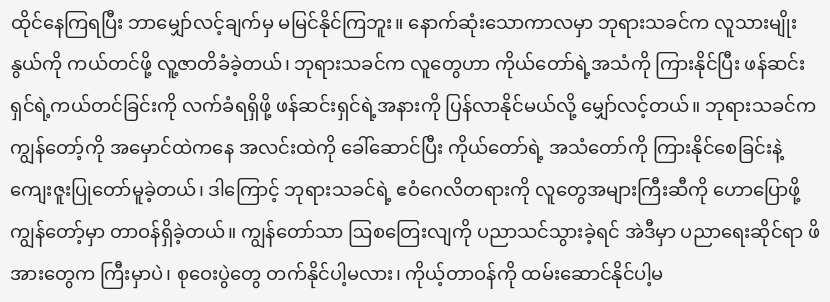ထိုင်နေကြရပြီး ဘာမျှော်လင့်ချက်မှ မမြင်နိုင်ကြဘူး။ နောက်ဆုံးသောကာလမှာ ဘုရားသခင်က လူသားမျိုးနွယ်ကို ကယ်တင်ဖို့ လူ့ဇာတိခံခဲ့တယ်၊ ဘုရားသခင်က လူတွေဟာ ကိုယ်တော်ရဲ့အသံကို ကြားနိုင်ပြီး ဖန်ဆင်းရှင်ရဲ့ကယ်တင်ခြင်းကို လက်ခံရရှိဖို့ ဖန်ဆင်းရှင်ရဲ့အနားကို ပြန်လာနိုင်မယ်လို့ မျှော်လင့်တယ်။ ဘုရားသခင်က ကျွန်တော့်ကို အမှောင်ထဲကနေ အလင်းထဲကို ခေါ်ဆောင်ပြီး ကိုယ်တော်ရဲ့ အသံတော်ကို ကြားနိုင်စေခြင်းနဲ့ ကျေးဇူးပြုတော်မူခဲ့တယ်၊ ဒါကြောင့် ဘုရားသခင်ရဲ့ ဧဝံဂေလိတရားကို လူတွေအများကြီးဆီကို ဟောပြောဖို့ ကျွန်တော့်မှာ တာဝန်ရှိခဲ့တယ်။ ကျွန်တော်သာ ဩစတြေးလျကို ပညာသင်သွားခဲ့ရင် အဲဒီမှာ ပညာရေးဆိုင်ရာ ဖိအားတွေက ကြီးမှာပဲ၊ စုဝေးပွဲတွေ တက်နိုင်ပါ့မလား၊ ကိုယ့်တာဝန်ကို ထမ်းဆောင်နိုင်ပါ့မ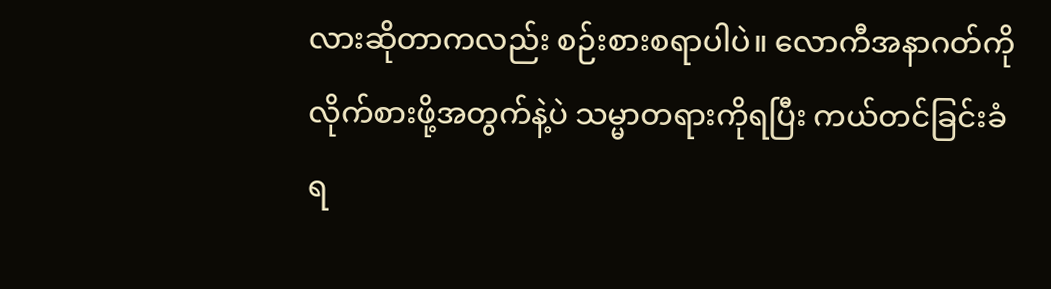လားဆိုတာကလည်း စဉ်းစားစရာပါပဲ။ လောကီအနာဂတ်ကို လိုက်စားဖို့အတွက်နဲ့ပဲ သမ္မာတရားကိုရပြီး ကယ်တင်ခြင်းခံရ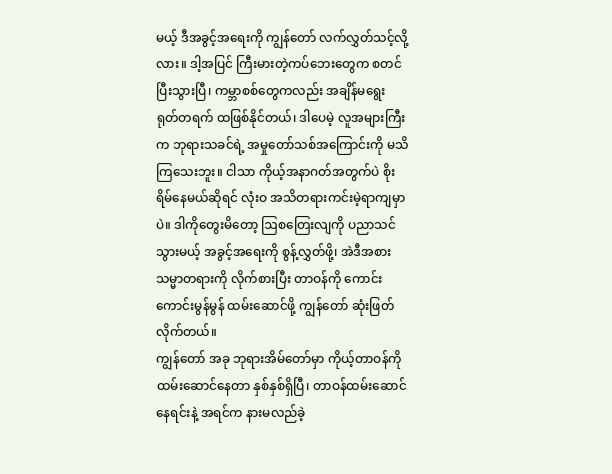မယ့် ဒီအခွင့်အရေးကို ကျွန်တော် လက်လွှတ်သင့်လို့လား။ ဒါ့အပြင် ကြီးမားတဲ့ကပ်ဘေးတွေက စတင်ပြီးသွားပြီ၊ ကမ္ဘာစစ်တွေကလည်း အချိန်မရွေး ရုတ်တရက် ထဖြစ်နိုင်တယ်၊ ဒါပေမဲ့ လူအများကြီးက ဘုရားသခင်ရဲ့ အမှုတော်သစ်အကြောင်းကို မသိကြသေးဘူး။ ငါသာ ကိုယ့်အနာဂတ်အတွက်ပဲ စိုးရိမ်နေမယ်ဆိုရင် လုံးဝ အသိတရားကင်းမဲ့ရာကျမှာပဲ။ ဒါကိုတွေးမိတော့ ဩစတြေးလျကို ပညာသင်သွားမယ့် အခွင့်အရေးကို စွန့်လွှတ်ဖို့၊ အဲဒီအစား သမ္မာတရားကို လိုက်စားပြီး တာဝန်ကို ကောင်းကောင်းမွန်မွန် ထမ်းဆောင်ဖို့ ကျွန်တော် ဆုံးဖြတ်လိုက်တယ်။
ကျွန်တော် အခု ဘုရားအိမ်တော်မှာ ကိုယ့်တာဝန်ကို ထမ်းဆောင်နေတာ နှစ်နှစ်ရှိပြီ၊ တာဝန်ထမ်းဆောင်နေရင်းနဲ့ အရင်က နားမလည်ခဲ့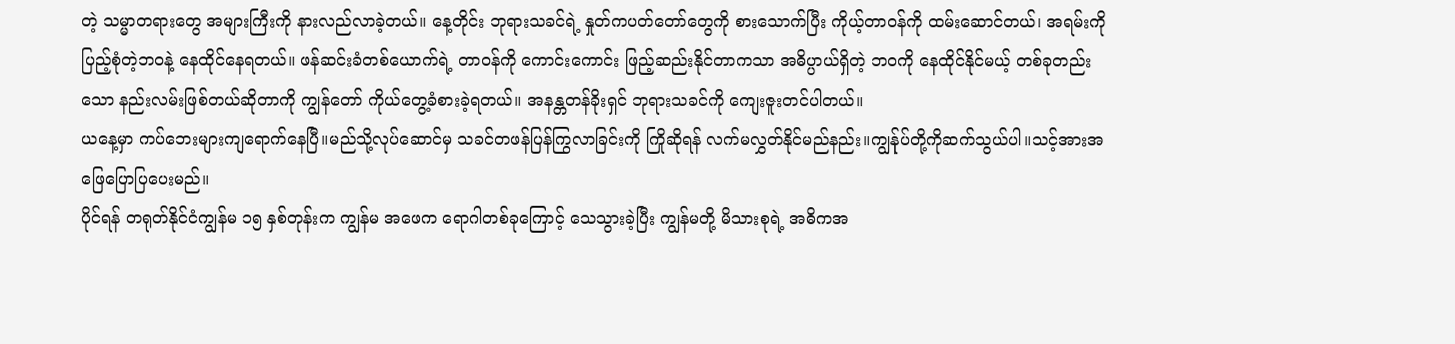တဲ့ သမ္မာတရားတွေ အများကြီးကို နားလည်လာခဲ့တယ်။ နေ့တိုင်း ဘုရားသခင်ရဲ့ နှုတ်ကပတ်တော်တွေကို စားသောက်ပြီး ကိုယ့်တာဝန်ကို ထမ်းဆောင်တယ်၊ အရမ်းကို ပြည့်စုံတဲ့ဘဝနဲ့ နေထိုင်နေရတယ်။ ဖန်ဆင်းခံတစ်ယောက်ရဲ့ တာဝန်ကို ကောင်းကောင်း ဖြည့်ဆည်းနိုင်တာကသာ အဓိပ္ပာယ်ရှိတဲ့ ဘဝကို နေထိုင်နိုင်မယ့် တစ်ခုတည်းသော နည်းလမ်းဖြစ်တယ်ဆိုတာကို ကျွန်တော် ကိုယ်တွေ့ခံစားခဲ့ရတယ်။ အနန္တတန်ခိုးရှင် ဘုရားသခင်ကို ကျေးဇူးတင်ပါတယ်။
ယနေ့မှာ ကပ်ဘေးများကျရောက်နေပြီ။မည်သို့လုပ်ဆောင်မှ သခင်တဖန်ပြန်ကြွလာခြင်းကို ကြိုဆိုရန် လက်မလွှတ်နိုင်မည်နည်း။ကျွန်ုပ်တို့ကိုဆက်သွယ်ပါ။သင့်အားအဖြေပြောပြပေးမည်။
ပိုင်ရန် တရုတ်နိုင်ငံကျွန်မ ၁၅ နှစ်တုန်းက ကျွန်မ အဖေက ရောဂါတစ်ခုကြောင့် သေသွားခဲ့ပြီး ကျွန်မတို့ မိသားစုရဲ့ အဓိကအ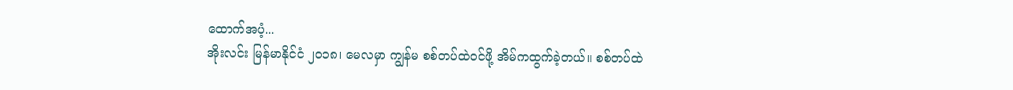ထောက်အပံ့...
အိုးလင်း မြန်မာနိုင်ငံ ၂၀၁၈၊ မေလမှာ ကျွန်မ စစ်တပ်ထဲဝင်ဖို့ အိမ်ကထွက်ခဲ့တယ်။ စစ်တပ်ထဲ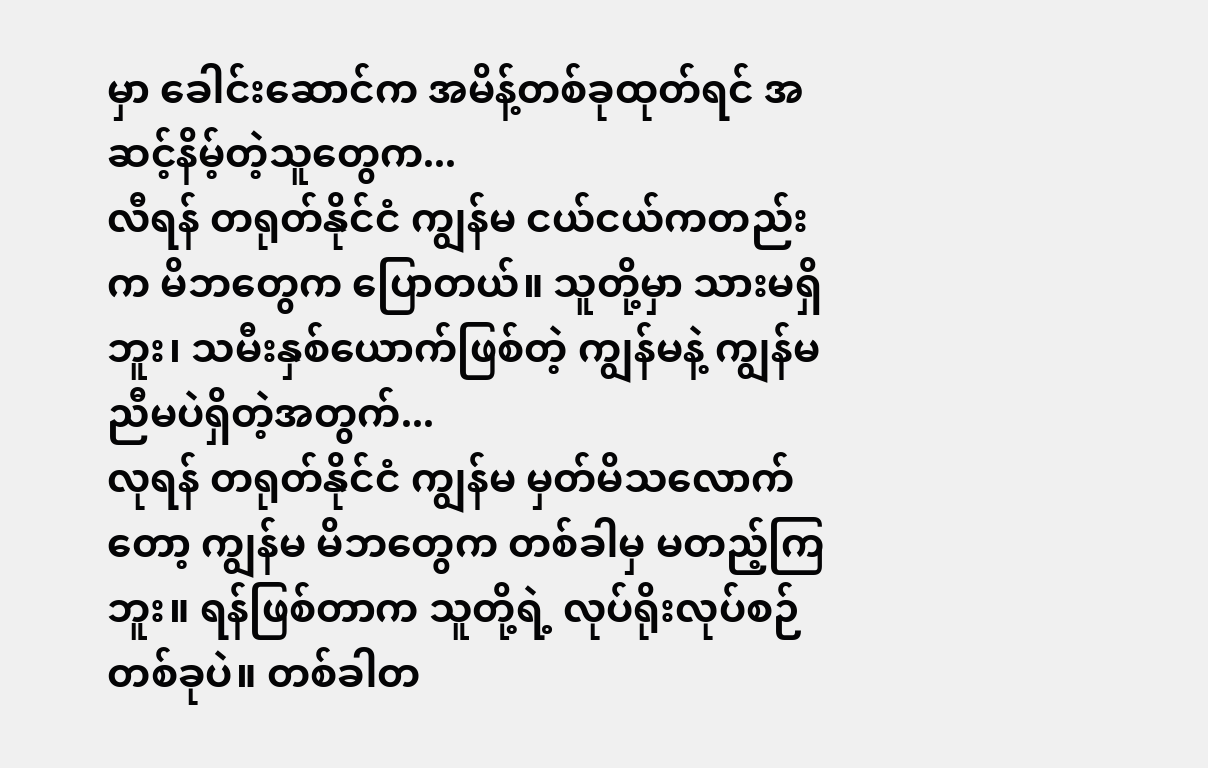မှာ ခေါင်းဆောင်က အမိန့်တစ်ခုထုတ်ရင် အဆင့်နိမ့်တဲ့သူတွေက...
လီရန် တရုတ်နိုင်ငံ ကျွန်မ ငယ်ငယ်ကတည်းက မိဘတွေက ပြောတယ်။ သူတို့မှာ သားမရှိဘူး၊ သမီးနှစ်ယောက်ဖြစ်တဲ့ ကျွန်မနဲ့ ကျွန်မညီမပဲရှိတဲ့အတွက်...
လုရန် တရုတ်နိုင်ငံ ကျွန်မ မှတ်မိသလောက်တော့ ကျွန်မ မိဘတွေက တစ်ခါမှ မတည့်ကြဘူး။ ရန်ဖြစ်တာက သူတို့ရဲ့ လုပ်ရိုးလုပ်စဉ်တစ်ခုပဲ။ တစ်ခါတ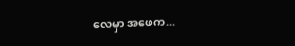လေမှာ အဖေက...